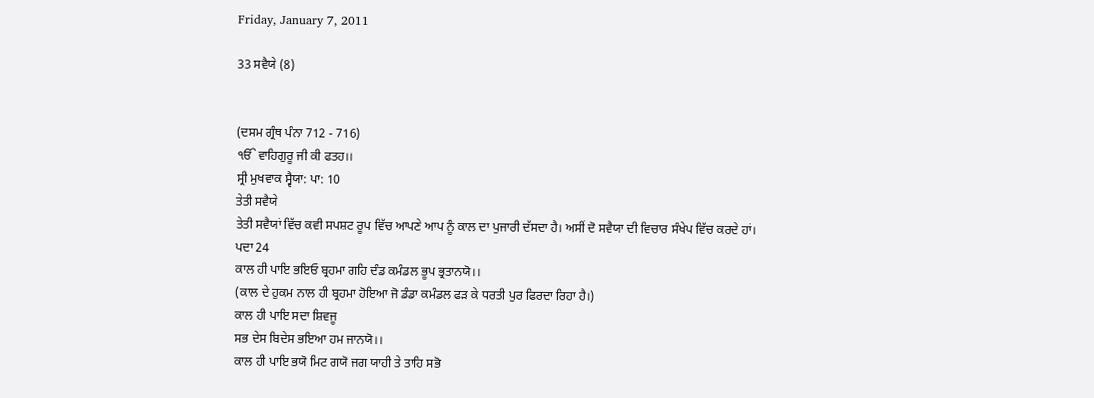Friday, January 7, 2011

33 ਸਵੈਯੇ (8)


(ਦਸਮ ਗ੍ਰੰਥ ਪੰਨਾ 712 - 716)
ੴ ਵਾਹਿਗੁਰੂ ਜੀ ਕੀ ਫਤਹ।।
ਸ੍ਰੀ ਮੁਖਵਾਕ ਸ੍ਵੈਯਾ: ਪਾ: 10
ਤੇਤੀ ਸਵੈਯੇ
ਤੇਤੀ ਸਵੈਯਾਂ ਵਿੱਚ ਕਵੀ ਸਪਸ਼ਟ ਰੂਪ ਵਿੱਚ ਆਪਣੇ ਆਪ ਨੂੰ ਕਾਲ ਦਾ ਪੁਜਾਰੀ ਦੱਸਦਾ ਹੈ। ਅਸੀਂ ਦੋ ਸਵੈਯਾ ਦੀ ਵਿਚਾਰ ਸੰਖੇਪ ਵਿੱਚ ਕਰਦੇ ਹਾਂ।
ਪਦਾ 24
ਕਾਲ ਹੀ ਪਾਇ ਭਇਓ ਬ੍ਰਹਮਾ ਗਹਿ ਦੰਡ ਕਮੰਡਲ ਭੂਪ ਭ੍ਰਤਾਨਯੋ।।
(ਕਾਲ ਦੇ ਹੁਕਮ ਨਾਲ ਹੀ ਬ੍ਰਹਮਾ ਹੋਇਆ ਜੋ ਡੰਡਾ ਕਮੰਡਲ ਫੜ ਕੇ ਧਰਤੀ ਪੁਰ ਫਿਰਦਾ ਰਿਹਾ ਹੈ।)
ਕਾਲ ਹੀ ਪਾਇ ਸਦਾ ਸ਼ਿਵਜੂ
ਸਭ ਦੇਸ ਬਿਦੇਸ ਭਇਆ ਹਮ ਜਾਨਯੋ।।
ਕਾਲ ਹੀ ਪਾਇ ਭਯੋ ਮਿਟ ਗਯੋ ਜਗ ਯਾਹੀ ਤੇ ਤਾਹਿ ਸਭੋ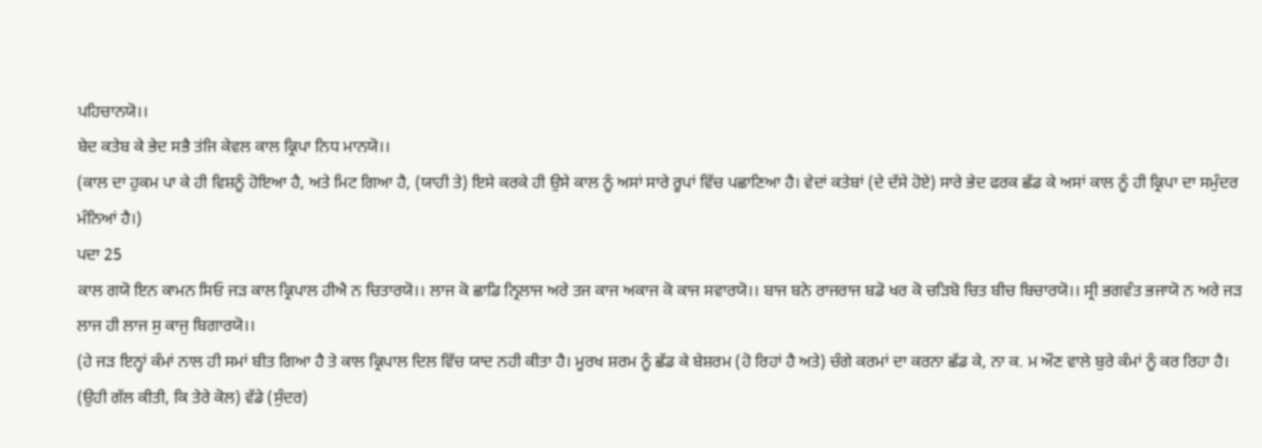ਪਹਿਚਾਨਯੋ।।
ਬੇਦ ਕਤੇਬ ਕੇ ਭੇਦ ਸਭੈ ਤਂਜਿ ਕੇਵਲ ਕਾਲ ਕ੍ਰਿਪਾ ਨਿਧ ਮਾਨਯੋ।।
(ਕਾਲ ਦਾ ਹੁਕਮ ਪਾ ਕੇ ਹੀ ਵਿਸ਼ਨੂੰ ਹੋਇਆ ਹੈ, ਅਤੇ ਮਿਟ ਗਿਆ ਹੈ, (ਯਾਹੀ ਤੇ) ਇਸੇ ਕਰਕੇ ਹੀ ਉਸੇ ਕਾਲ ਨੂੰ ਅਸਾਂ ਸਾਰੇ ਰੂਪਾਂ ਵਿੱਚ ਪਛਾਣਿਆ ਹੈ। ਵੇਦਾਂ ਕਤੇਬਾਂ (ਦੇ ਦੱਸੇ ਹੋਏ) ਸਾਰੇ ਭੇਦ ਫਰਕ ਛੱਡ ਕੇ ਅਸਾਂ ਕਾਲ ਨੂੰ ਹੀ ਕ੍ਰਿਪਾ ਦਾ ਸਮੁੰਦਰ ਮੰਨਿਆਂ ਹੈ।)
ਪਦਾ 25
ਕਾਲ ਗਯੋ ਇਨ ਕਾਮਨ ਸਿਓ ਜੜ ਕਾਲ ਕ੍ਰਿਪਾਲ ਹੀਐ ਨ ਚਿਤਾਰਯੋ।। ਲਾਜ ਕੋ ਛਾਡਿ ਨ੍ਰਿਲਾਜ ਅਰੇ ਤਜ ਕਾਜ ਅਕਾਜ ਕੋ ਕਾਜ ਸਵਾਰਯੋ।। ਬਾਜ ਬਨੇ ਰਾਜਰਾਜ ਬਡੋ ਖਰ ਕੋ ਚੜਿਬੋ ਚਿਤ ਬੀਚ ਬਿਚਾਰਯੋ।। ਸ੍ਰੀ ਭਗਵੰਤ ਭਜਾਯੋ ਨ ਅਰੇ ਜੜ ਲਾਜ ਹੀ ਲਾਜ ਸੁ ਕਾਜੁ ਬਿਗਾਰਯੋ।।
(ਹੇ ਜੜ ਇਨ੍ਹਾਂ ਕੰਮਾਂ ਨਾਲ ਹੀ ਸਮਾਂ ਬੀਤ ਗਿਆ ਹੈ ਤੇ ਕਾਲ ਕ੍ਰਿਪਾਲ ਦਿਲ ਵਿੱਚ ਯਾਦ ਨਹੀ ਕੀਤਾ ਹੈ। ਮੂਰਖ ਸ਼ਰਮ ਨੂੰ ਛੱਡ ਕੇ ਬੇਸ਼ਰਮ (ਹੋ ਰਿਹਾਂ ਹੈ ਅਤੇ) ਚੰਗੇ ਕਰਮਾਂ ਦਾ ਕਰਨਾ ਛੱਡ ਕੇ, ਨਾ ਕ. ਮ ਔਣ ਵਾਲੇ ਬੁਰੇ ਕੰਮਾਂ ਨੂੰ ਕਰ ਰਿਹਾ ਹੈ। (ਉਹੀ ਗੱਲ ਕੀਤੀ, ਕਿ ਤੇਰੇ ਕੋਲ) ਵੱਡੇ (ਸੁੰਦਰ)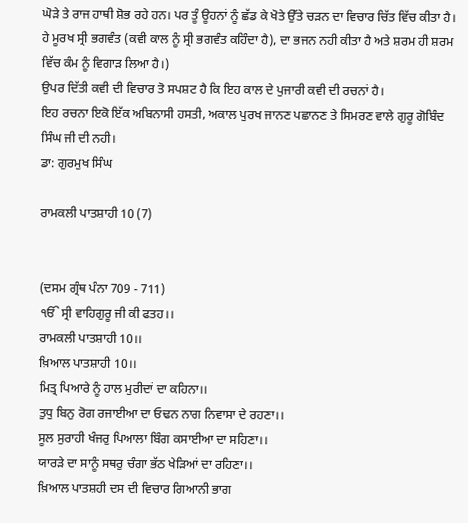ਘੋੜੇ ਤੇ ਰਾਜ ਹਾਥੀ ਸ਼ੋਭ ਰਹੇ ਹਨ। ਪਰ ਤੂੰ ਊਹਨਾਂ ਨੂੰ ਛੱਡ ਕੇ ਖੋਤੇ ਉੱਤੇ ਚੜਨ ਦਾ ਵਿਚਾਰ ਚਿੱਤ ਵਿੱਚ ਕੀਤਾ ਹੈ। ਹੇ ਮੂਰਖ ਸ੍ਰੀ ਭਗਵੰਤ (ਕਵੀ ਕਾਲ ਨੂੰ ਸ੍ਰੀ ਭਗਵੰਤ ਕਹਿੰਦਾ ਹੈ), ਦਾ ਭਜਨ ਨਹੀ ਕੀਤਾ ਹੈ ਅਤੇ ਸ਼ਰਮ ਹੀ ਸ਼ਰਮ ਵਿੱਚ ਕੰਮ ਨੂੰ ਵਿਗਾੜ ਲਿਆ ਹੈ।)
ਉਪਰ ਦਿੱਤੀ ਕਵੀ ਦੀ ਵਿਚਾਰ ਤੋ ਸਪਸ਼ਟ ਹੈ ਕਿ ਇਹ ਕਾਲ ਦੇ ਪੁਜਾਰੀ ਕਵੀ ਦੀ ਰਚਨਾਂ ਹੈ।
ਇਹ ਰਚਨਾ ਇਕੋ ਇੱਕ ਅਬਿਨਾਸੀ ਹਸਤੀ, ਅਕਾਲ ਪੁਰਖ ਜਾਨਣ ਪਛਾਨਣ ਤੇ ਸਿਮਰਣ ਵਾਲੇ ਗੁਰੂ ਗੋਬਿੰਦ ਸਿੰਘ ਜੀ ਦੀ ਨਹੀ।
ਡਾ: ਗੁਰਮੁਖ ਸਿੰਘ

ਰਾਮਕਲੀ ਪਾਤਸ਼ਾਹੀ 10 (7)


(ਦਸਮ ਗ੍ਰੰਥ ਪੰਨਾ 709 - 711)
ੴ ਸ੍ਰੀ ਵਾਹਿਗੁਰੂ ਜੀ ਕੀ ਫਤਹ।।
ਰਾਮਕਲੀ ਪਾਤਸ਼ਾਹੀ 10।।
ਖ਼ਿਆਲ ਪਾਤਸ਼ਾਹੀ 10।।
ਮਿਤ੍ਰ ਪਿਆਰੇ ਨੂੰ ਹਾਲ ਮੁਰੀਦਾਂ ਦਾ ਕਹਿਨਾ।।
ਤੁਧੁ ਬਿਨੁ ਰੋਗ ਰਜਾਈਆ ਦਾ ਓਢਨ ਨਾਗ ਨਿਵਾਸਾ ਦੇ ਰਹਣਾ।।
ਸੂਲ ਸੁਰਾਹੀ ਖੰਜਰੁ ਪਿਆਲਾ ਬਿੰਗ ਕਸਾਈਆ ਦਾ ਸਹਿਣਾ।।
ਯਾਰੜੇ ਦਾ ਸਾਨੂੰ ਸਥਰੁ ਚੰਗਾ ਭੱਠ ਖੇੜਿਆਂ ਦਾ ਰਹਿਣਾ।।
ਖ਼ਿਆਲ ਪਾਤਸ਼ਹੀ ਦਸ ਦੀ ਵਿਚਾਰ ਗਿਆਨੀ ਭਾਗ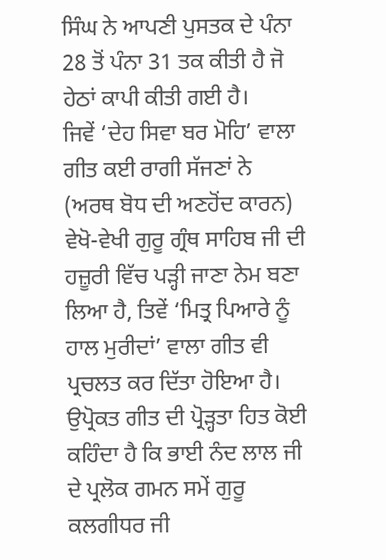ਸਿੰਘ ਨੇ ਆਪਣੀ ਪੁਸਤਕ ਦੇ ਪੰਨਾ 28 ਤੋਂ ਪੰਨਾ 31 ਤਕ ਕੀਤੀ ਹੈ ਜੋ ਹੇਠਾਂ ਕਾਪੀ ਕੀਤੀ ਗਈ ਹੈ।
ਜਿਵੇਂ ‘ਦੇਹ ਸਿਵਾ ਬਰ ਮੋਹਿ’ ਵਾਲਾ ਗੀਤ ਕਈ ਰਾਗੀ ਸੱਜਣਾਂ ਨੇ (ਅਰਥ ਬੋਧ ਦੀ ਅਣਹੋਂਦ ਕਾਰਨ) ਵੇਖੋ-ਵੇਖੀ ਗੁਰੂ ਗ੍ਰੰਥ ਸਾਹਿਬ ਜੀ ਦੀ ਹਜ਼ੂਰੀ ਵਿੱਚ ਪੜ੍ਹੀ ਜਾਣਾ ਨੇਮ ਬਣਾ ਲਿਆ ਹੈ, ਤਿਵੇਂ ‘ਮਿਤ੍ਰ ਪਿਆਰੇ ਨੂੰ ਹਾਲ ਮੁਰੀਦਾਂ’ ਵਾਲਾ ਗੀਤ ਵੀ ਪ੍ਰਚਲਤ ਕਰ ਦਿੱਤਾ ਹੋਇਆ ਹੈ।
ਉਪ੍ਰੋਕਤ ਗੀਤ ਦੀ ਪ੍ਰੋੜ੍ਹਤਾ ਹਿਤ ਕੋਈ ਕਹਿੰਦਾ ਹੈ ਕਿ ਭਾਈ ਨੰਦ ਲਾਲ ਜੀ ਦੇ ਪ੍ਰਲੋਕ ਗਮਨ ਸਮੇਂ ਗੁਰੂ ਕਲਗੀਧਰ ਜੀ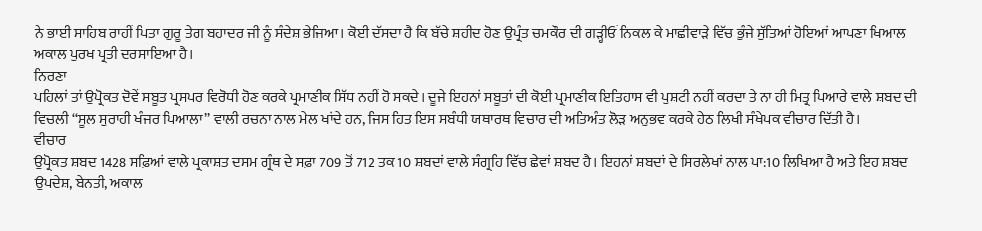ਨੇ ਭਾਈ ਸਾਹਿਬ ਰਾਹੀਂ ਪਿਤਾ ਗੁਰੂ ਤੇਗ ਬਹਾਦਰ ਜੀ ਨੂੰ ਸੰਦੇਸ਼ ਭੇਜਿਆ। ਕੋਈ ਦੱਸਦਾ ਹੈ ਕਿ ਬੱਚੇ ਸ਼ਹੀਦ ਹੋਣ ਉਪ੍ਰੰਤ ਚਮਕੌਰ ਦੀ ਗੜ੍ਹੀਓਂ ਨਿਕਲ ਕੇ ਮਾਛੀਵਾੜੇ ਵਿੱਚ ਭੁੰਜੇ ਸੁੱਤਿਆਂ ਹੋਇਆਂ ਆਪਣਾ ਖਿਆਲ ਅਕਾਲ ਪੁਰਖ ਪ੍ਰਤੀ ਦਰਸਾਇਆ ਹੈ।
ਨਿਰਣਾ
ਪਹਿਲਾਂ ਤਾਂ ਉਪ੍ਰੋਕਤ ਦੋਵੇਂ ਸਬੂਤ ਪ੍ਰਸਪਰ ਵਿਰੋਧੀ ਹੋਣ ਕਰਕੇ ਪ੍ਰਮਾਣੀਕ ਸਿੱਧ ਨਹੀਂ ਹੋ ਸਕਦੇ। ਦੂਜੇ ਇਹਨਾਂ ਸਬੂਤਾਂ ਦੀ ਕੋਈ ਪ੍ਰਮਾਣੀਕ ਇਤਿਹਾਸ ਵੀ ਪੁਸ਼ਟੀ ਨਹੀਂ ਕਰਦਾ ਤੇ ਨਾ ਹੀ ਮਿਤ੍ਰ ਪਿਆਰੇ ਵਾਲੇ ਸ਼ਬਦ ਦੀ ਵਿਚਲੀ ‘‘ਸੂਲ ਸੁਰਾਹੀ ਖੰਜਰ ਪਿਆਲਾ’’ ਵਾਲੀ ਰਚਨਾ ਨਾਲ ਮੇਲ ਖਾਂਦੇ ਹਨ, ਜਿਸ ਹਿਤ ਇਸ ਸਬੰਧੀ ਯਥਾਰਥ ਵਿਚਾਰ ਦੀ ਅਤਿਅੰਤ ਲੋੜ ਅਨੁਭਵ ਕਰਕੇ ਹੇਠ ਲਿਖੀ ਸੰਖੇਪਕ ਵੀਚਾਰ ਦਿੱਤੀ ਹੈ।
ਵੀਚਾਰ
ਉਪ੍ਰੋਕਤ ਸ਼ਬਦ 1428 ਸਫ਼ਿਆਂ ਵਾਲੇ ਪ੍ਰਕਾਸ਼ਤ ਦਸਮ ਗ੍ਰੰਥ ਦੇ ਸਫ਼ਾ 709 ਤੋਂ 712 ਤਕ 10 ਸ਼ਬਦਾਂ ਵਾਲੇ ਸੰਗ੍ਰਹਿ ਵਿੱਚ ਛੇਵਾਂ ਸ਼ਬਦ ਹੈ। ਇਹਨਾਂ ਸ਼ਬਦਾਂ ਦੇ ਸਿਰਲੇਖਾਂ ਨਾਲ ਪਾ:10 ਲਿਖਿਆ ਹੈ ਅਤੇ ਇਹ ਸ਼ਬਦ ਉਪਦੇਸ਼, ਬੇਨਤੀ, ਅਕਾਲ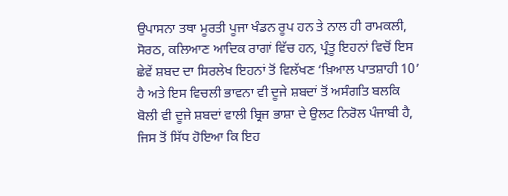ਉਪਾਸਨਾ ਤਥਾ ਮੂਰਤੀ ਪੂਜਾ ਖੰਡਨ ਰੂਪ ਹਨ ਤੇ ਨਾਲ ਹੀ ਰਾਮਕਲੀ, ਸੋਰਠ, ਕਲਿਆਣ ਆਦਿਕ ਰਾਗਾਂ ਵਿੱਚ ਹਨ, ਪ੍ਰੰਤੂ ਇਹਨਾਂ ਵਿਚੋਂ ਇਸ ਛੇਵੇਂ ਸ਼ਬਦ ਦਾ ਸਿਰਲੇਖ ਇਹਨਾਂ ਤੋਂ ਵਿਲੱਖਣ ‘ਖ਼ਿਆਲ ਪਾਤਸ਼ਾਹੀ 10’ ਹੈ ਅਤੇ ਇਸ ਵਿਚਲੀ ਭਾਵਨਾ ਵੀ ਦੂਜੇ ਸ਼ਬਦਾਂ ਤੋਂ ਅਸੰਗਤਿ ਬਲਕਿ ਬੋਲੀ ਵੀ ਦੂਜੇ ਸ਼ਬਦਾਂ ਵਾਲੀ ਬ੍ਰਿਜ ਭਾਸ਼ਾ ਦੇ ਉਲਟ ਨਿਰੋਲ ਪੰਜਾਬੀ ਹੈ, ਜਿਸ ਤੋਂ ਸਿੱਧ ਹੋਇਆ ਕਿ ਇਹ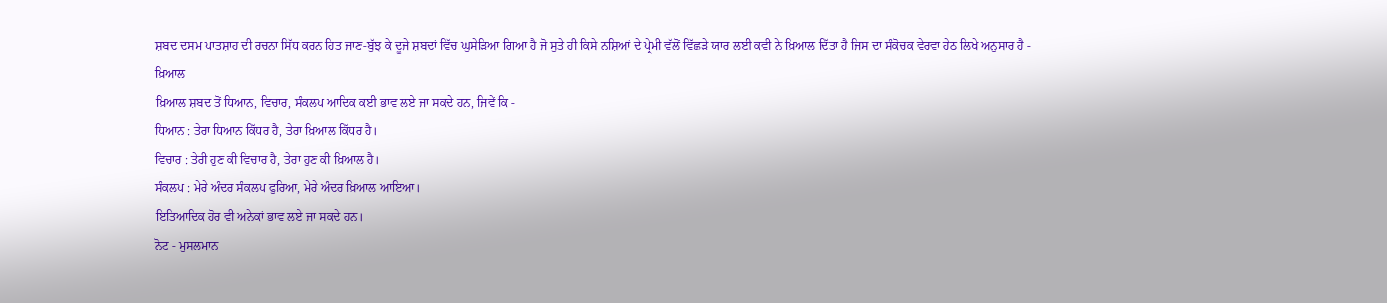ਸ਼ਬਦ ਦਸਮ ਪਾਤਸ਼ਾਹ ਦੀ ਰਚਨਾ ਸਿੱਧ ਕਰਨ ਹਿਤ ਜਾਣ-ਬੁੱਝ ਕੇ ਦੂਜੇ ਸ਼ਬਦਾਂ ਵਿੱਚ ਘੁਸੇੜਿਆ ਗਿਆ ਹੈ ਜੋ ਸੁਤੇ ਹੀ ਕਿਸੇ ਨਸ਼ਿਆਂ ਦੇ ਪ੍ਰੇਮੀ ਵੱਲੋਂ ਵਿੱਛੜੇ ਯਾਰ ਲਈ ਕਵੀ ਨੇ ਖ਼ਿਆਲ ਦਿੱਤਾ ਹੈ ਜਿਸ ਦਾ ਸੰਕੋਚਕ ਵੇਰਵਾ ਹੇਠ ਲਿਖੇ ਅਨੁਸਾਰ ਹੈ -
ਖ਼ਿਆਲ
ਖ਼ਿਆਲ ਸ਼ਬਦ ਤੋਂ ਧਿਆਨ, ਵਿਚਾਰ, ਸੰਕਲਪ ਆਦਿਕ ਕਈ ਭਾਵ ਲਏ ਜਾ ਸਕਦੇ ਹਨ, ਜਿਵੇਂ ਕਿ -
ਧਿਆਨ : ਤੇਰਾ ਧਿਆਨ ਕਿੱਧਰ ਹੈ, ਤੇਰਾ ਖ਼ਿਆਲ ਕਿੱਧਰ ਹੈ।
ਵਿਚਾਰ : ਤੇਰੀ ਹੁਣ ਕੀ ਵਿਚਾਰ ਹੈ, ਤੇਰਾ ਹੁਣ ਕੀ ਖ਼ਿਆਲ ਹੈ।
ਸੰਕਲਪ : ਮੇਰੇ ਅੰਦਰ ਸੰਕਲਪ ਫੁਰਿਆ, ਮੇਰੇ ਅੰਦਰ ਖ਼ਿਆਲ ਆਇਆ।
ਇਤਿਆਦਿਕ ਹੋਰ ਵੀ ਅਨੇਕਾਂ ਭਾਵ ਲਏ ਜਾ ਸਕਦੇ ਹਨ।
ਨੋਟ - ਮੁਸਲਮਾਨ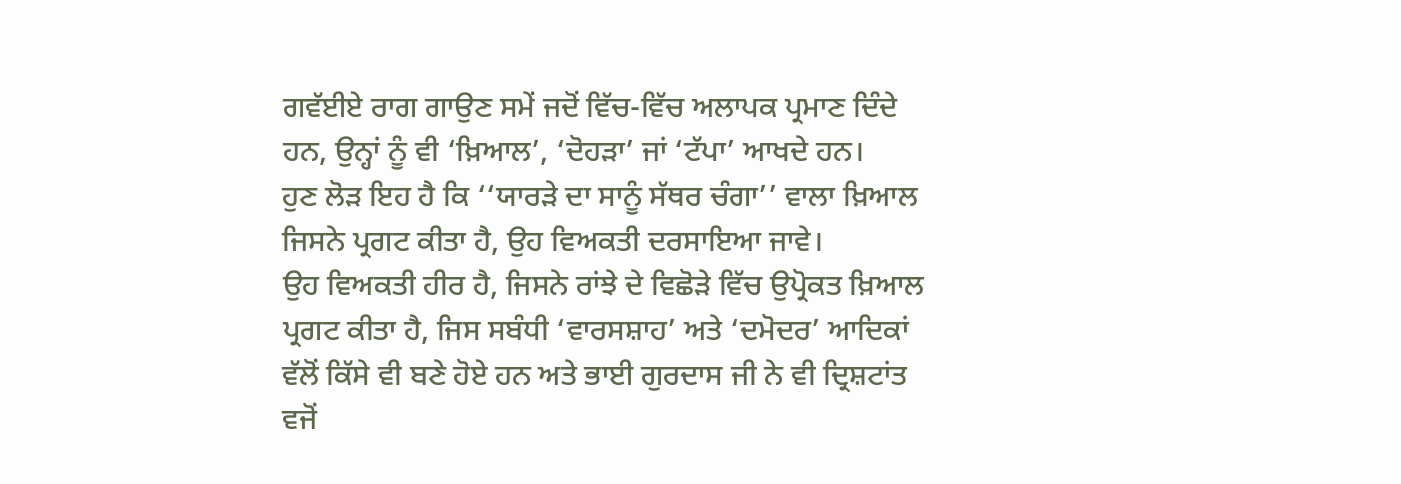ਗਵੱਈਏ ਰਾਗ ਗਾਉਣ ਸਮੇਂ ਜਦੋਂ ਵਿੱਚ-ਵਿੱਚ ਅਲਾਪਕ ਪ੍ਰਮਾਣ ਦਿੰਦੇ ਹਨ, ਉਨ੍ਹਾਂ ਨੂੰ ਵੀ ‘ਖ਼ਿਆਲ’, ‘ਦੋਹੜਾ’ ਜਾਂ ‘ਟੱਪਾ’ ਆਖਦੇ ਹਨ।
ਹੁਣ ਲੋੜ ਇਹ ਹੈ ਕਿ ‘‘ਯਾਰੜੇ ਦਾ ਸਾਨੂੰ ਸੱਥਰ ਚੰਗਾ’’ ਵਾਲਾ ਖ਼ਿਆਲ ਜਿਸਨੇ ਪ੍ਰਗਟ ਕੀਤਾ ਹੈ, ਉਹ ਵਿਅਕਤੀ ਦਰਸਾਇਆ ਜਾਵੇ।
ਉਹ ਵਿਅਕਤੀ ਹੀਰ ਹੈ, ਜਿਸਨੇ ਰਾਂਝੇ ਦੇ ਵਿਛੋੜੇ ਵਿੱਚ ਉਪ੍ਰੋਕਤ ਖ਼ਿਆਲ ਪ੍ਰਗਟ ਕੀਤਾ ਹੈ, ਜਿਸ ਸਬੰਧੀ ‘ਵਾਰਸਸ਼ਾਹ’ ਅਤੇ ‘ਦਮੋਦਰ’ ਆਦਿਕਾਂ ਵੱਲੋਂ ਕਿੱਸੇ ਵੀ ਬਣੇ ਹੋਏ ਹਨ ਅਤੇ ਭਾਈ ਗੁਰਦਾਸ ਜੀ ਨੇ ਵੀ ਦ੍ਰਿਸ਼ਟਾਂਤ ਵਜੋਂ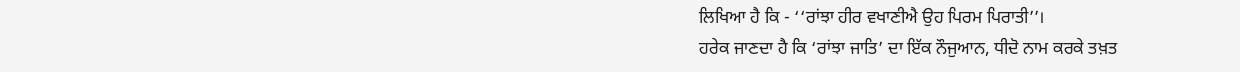ਲਿਖਿਆ ਹੈ ਕਿ - ‘‘ਰਾਂਝਾ ਹੀਰ ਵਖਾਣੀਐ ਉਹ ਪਿਰਮ ਪਿਰਾਤੀ’’।
ਹਰੇਕ ਜਾਣਦਾ ਹੈ ਕਿ ‘ਰਾਂਝਾ ਜਾਤਿ’ ਦਾ ਇੱਕ ਨੌਜੁਆਨ, ਧੀਦੋ ਨਾਮ ਕਰਕੇ ਤਖ਼ਤ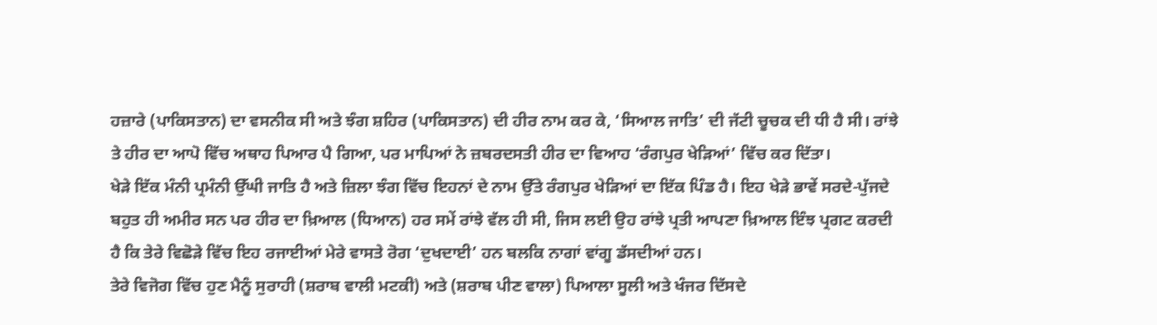ਹਜ਼ਾਰੇ (ਪਾਕਿਸਤਾਨ) ਦਾ ਵਸਨੀਕ ਸੀ ਅਤੇ ਝੰਗ ਸ਼ਹਿਰ (ਪਾਕਿਸਤਾਨ) ਦੀ ਹੀਰ ਨਾਮ ਕਰ ਕੇ, ‘ਸਿਆਲ ਜਾਤਿ’ ਦੀ ਜੱਟੀ ਚੂਚਕ ਦੀ ਧੀ ਹੈ ਸੀ। ਰਾਂਝੇ ਤੇ ਹੀਰ ਦਾ ਆਪੋ ਵਿੱਚ ਅਥਾਹ ਪਿਆਰ ਪੈ ਗਿਆ, ਪਰ ਮਾਪਿਆਂ ਨੇ ਜ਼ਬਰਦਸਤੀ ਹੀਰ ਦਾ ਵਿਆਹ ‘ਰੰਗਪੁਰ ਖੇੜਿਆਂ’ ਵਿੱਚ ਕਰ ਦਿੱਤਾ।
ਖੇੜੇ ਇੱਕ ਮੰਨੀ ਪ੍ਰਮੰਨੀ ਉੱਘੀ ਜਾਤਿ ਹੈ ਅਤੇ ਜ਼ਿਲਾ ਝੰਗ ਵਿੱਚ ਇਹਨਾਂ ਦੇ ਨਾਮ ਉੱਤੇ ਰੰਗਪੁਰ ਖੇੜਿਆਂ ਦਾ ਇੱਕ ਪਿੰਡ ਹੈ। ਇਹ ਖੇੜੇ ਭਾਵੇਂ ਸਰਦੇ-ਪੁੱਜਦੇ ਬਹੁਤ ਹੀ ਅਮੀਰ ਸਨ ਪਰ ਹੀਰ ਦਾ ਖ਼ਿਆਲ (ਧਿਆਨ) ਹਰ ਸਮੇਂ ਰਾਂਝੇ ਵੱਲ ਹੀ ਸੀ, ਜਿਸ ਲਈ ਉਹ ਰਾਂਝੇ ਪ੍ਰਤੀ ਆਪਣਾ ਖ਼ਿਆਲ ਇੰਝ ਪ੍ਰਗਟ ਕਰਦੀ ਹੈ ਕਿ ਤੇਰੇ ਵਿਛੋੜੇ ਵਿੱਚ ਇਹ ਰਜਾਈਆਂ ਮੇਰੇ ਵਾਸਤੇ ਰੋਗ ‘ਦੁਖਦਾਈ’ ਹਨ ਬਲਕਿ ਨਾਗਾਂ ਵਾਂਗੂ ਡੱਸਦੀਆਂ ਹਨ।
ਤੇਰੇ ਵਿਜੋਗ ਵਿੱਚ ਹੁਣ ਮੈਨੂੰ ਸੁਰਾਹੀ (ਸ਼ਰਾਬ ਵਾਲੀ ਮਟਕੀ) ਅਤੇ (ਸ਼ਰਾਬ ਪੀਣ ਵਾਲਾ) ਪਿਆਲਾ ਸੂਲੀ ਅਤੇ ਖੰਜਰ ਦਿੱਸਦੇ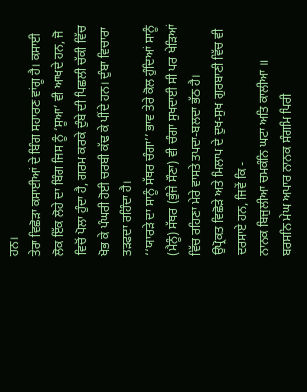ਹਨ।
ਤੇਰਾ ਵਿਛੋੜਾ ਕਸਾਈਆਂ ਦੇ ਬਿੰਗ ਸਹਾਰਣ ਵਾਂਗੂ ਹੈ। ਕਸਾਈ ਲੋਕ ਇੱਕ ਲੋਹੇ ਦਾ ਬਿੰਗ ਜਿਸ ਨੂੰ ‘ਸੂਆ’ ਵੀ ਆਖਦੇ ਹਨ, ਜੋ ਵਿਚੋਂ ਪੋਲਾ ਹੁੰਦਾ ਹੈ, ਗਰਮ ਕਰਕੇ ਦੁੰਬੇ ਦੀ ਪਿਛਲੀ ਚੱਕੀ ਵਿੱਚ ਖੋਭ ਕੇ ਪੰਘਰੀ ਹੋਈ ਚਰਬੀ ਕੱਢ ਕੇ ਪੀਂਦੇ ਹਨ। ਦੁੰਬਾ ਵਿਚਾਰਾ ਤੜਫਦਾ ਰਹਿੰਦਾ ਹੈ।
‘‘ਯਾਰੜੇ ਦਾ ਸਾਨੂੰ ਸੱਥਰ ਚੰਗਾ’’ ਭਾਵ ਤੇਰੇ ਕੋਲ ਹੁੰਦਿਆਂ ਸਾਨੂੰ (ਮੈਨੂੰ) ਸੱਥਰ (ਭੁੰਜੇ ਸੌਣਾ) ਵੀ ਚੰਗਾ ਸੁਖਦਾਈ ਸੀ ਪਰ ਖੇੜਿਆਂ ਵਿੱਚ ਰਹਿਣਾ ਮੇਰੇ ਵਾਸਤੇ ਤਪਦਾ-ਬਲਦਾ ਭੱਠ ਹੈ।
ਉਪ੍ਰੋਕਤ ਵਿਛੋੜੇ ਅਤੇ ਮਿਲਾਪ ਦੇ ਦੁਖ-ਸੁਖ ਗੁਰਬਾਣੀ ਵਿੱਚ ਵੀ ਦਰਸਾਏ ਹਨ, ਜਿਵੇਂ ਕਿ -
ਨਾਨਕ ਬਿਜੁਲੀਆ ਚਮਕੰਨਿ ਘਟਾ ਅਤਿ ਕਾਲੀਆ ॥
ਬਰਸਨਿ ਮੇਘ ਅਪਾਰ ਨਾਨਕ ਸੰਗਮਿ ਪਿਰੀ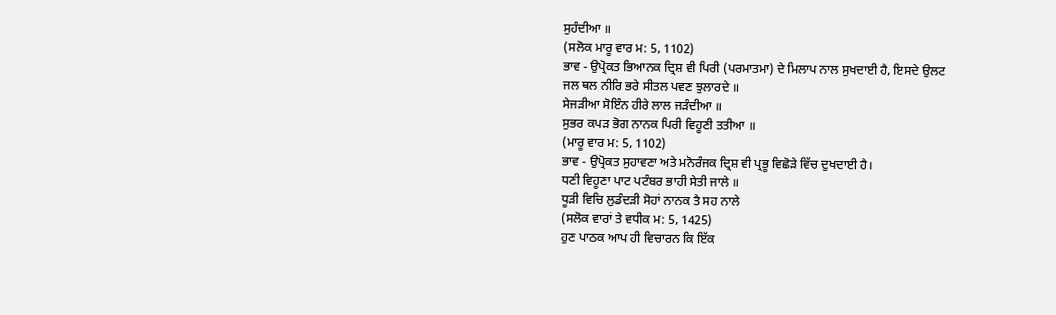ਸੁਹੰਦੀਆ ॥
(ਸਲੋਕ ਮਾਰੂ ਵਾਰ ਮ: 5, 1102)
ਭਾਵ - ਉਪ੍ਰੋਕਤ ਭਿਆਨਕ ਦ੍ਰਿਸ਼ ਵੀ ਪਿਰੀ (ਪਰਮਾਤਮਾ) ਦੇ ਮਿਲਾਪ ਨਾਲ ਸੁਖਦਾਈ ਹੈ, ਇਸਦੇ ਉਲਟ
ਜਲ ਥਲ ਨੀਰਿ ਭਰੇ ਸੀਤਲ ਪਵਣ ਝੁਲਾਰਦੇ ॥
ਸੇਜੜੀਆ ਸੋਇੰਨ ਹੀਰੇ ਲਾਲ ਜੜੰਦੀਆ ॥
ਸੁਭਰ ਕਪੜ ਭੋਗ ਨਾਨਕ ਪਿਰੀ ਵਿਹੂਣੀ ਤਤੀਆ ॥
(ਮਾਰੂ ਵਾਰ ਮ: 5, 1102)
ਭਾਵ - ਉਪ੍ਰੋਕਤ ਸੁਹਾਵਣਾ ਅਤੇ ਮਨੋਰੰਜਕ ਦ੍ਰਿਸ਼ ਵੀ ਪ੍ਰਭੂ ਵਿਛੋੜੇ ਵਿੱਚ ਦੁਖਦਾਈ ਹੈ।
ਧਣੀ ਵਿਹੂਣਾ ਪਾਟ ਪਟੰਬਰ ਭਾਹੀ ਸੇਤੀ ਜਾਲੇ ॥
ਧੂੜੀ ਵਿਚਿ ਲੁਡੰਦੜੀ ਸੋਹਾਂ ਨਾਨਕ ਤੈ ਸਹ ਨਾਲੇ
(ਸਲੋਕ ਵਾਰਾਂ ਤੇ ਵਧੀਕ ਮ: 5, 1425)
ਹੁਣ ਪਾਠਕ ਆਪ ਹੀ ਵਿਚਾਰਨ ਕਿ ਇੱਕ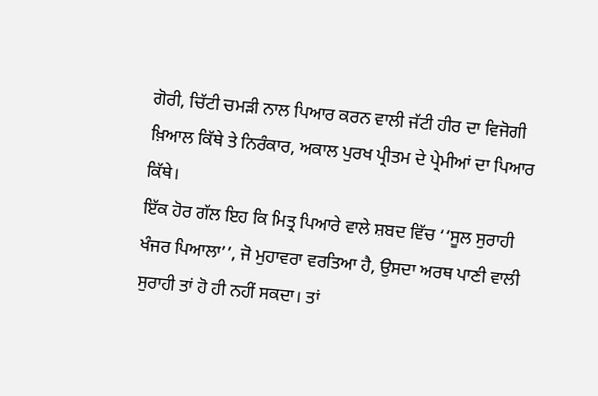ਗੋਰੀ, ਚਿੱਟੀ ਚਮੜੀ ਨਾਲ ਪਿਆਰ ਕਰਨ ਵਾਲੀ ਜੱਟੀ ਹੀਰ ਦਾ ਵਿਜੋਗੀ ਖ਼ਿਆਲ ਕਿੱਥੇ ਤੇ ਨਿਰੰਕਾਰ, ਅਕਾਲ ਪੁਰਖ ਪ੍ਰੀਤਮ ਦੇ ਪ੍ਰੇਮੀਆਂ ਦਾ ਪਿਆਰ ਕਿੱਥੇ।
ਇੱਕ ਹੋਰ ਗੱਲ ਇਹ ਕਿ ਮਿਤ੍ਰ ਪਿਆਰੇ ਵਾਲੇ ਸ਼ਬਦ ਵਿੱਚ ‘‘ਸੂਲ ਸੁਰਾਹੀ ਖੰਜਰ ਪਿਆਲਾ’’, ਜੋ ਮੁਹਾਵਰਾ ਵਰਤਿਆ ਹੈ, ਉਸਦਾ ਅਰਥ ਪਾਣੀ ਵਾਲੀ ਸੁਰਾਹੀ ਤਾਂ ਹੋ ਹੀ ਨਹੀਂ ਸਕਦਾ। ਤਾਂ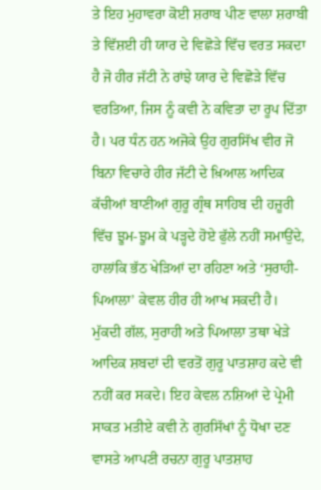ਤੇ ਇਹ ਮੁਹਾਵਰਾ ਕੋਈ ਸ਼ਰਾਬ ਪੀਣ ਵਾਲਾ ਸ਼ਰਾਬੀ ਤੇ ਵਿੱਸ਼ਈ ਹੀ ਯਾਰ ਦੇ ਵਿਛੋੜੇ ਵਿੱਚ ਵਰਤ ਸਕਦਾ ਹੈ ਜੋ ਹੀਰ ਜੱਟੀ ਨੇ ਰਾਂਝੇ ਯਾਰ ਦੇ ਵਿਛੋੜੇ ਵਿੱਚ ਵਰਤਿਆ, ਜਿਸ ਨੂੰ ਕਵੀ ਨੇ ਕਵਿਤਾ ਦਾ ਰੂਪ ਦਿੱਤਾ ਹੈ। ਪਰ ਧੰਨ ਹਨ ਅਜੋਕੇ ਉਹ ਗੁਰਸਿੱਖ ਵੀਰ ਜੋ ਬਿਨਾ ਵਿਚਾਰੇ ਹੀਰ ਜੱਟੀ ਦੇ ਖ਼ਿਆਲ ਆਦਿਕ ਕੱਚੀਆਂ ਬਾਣੀਆਂ ਗੁਰੂ ਗ੍ਰੰਥ ਸਾਹਿਬ ਦੀ ਹਜ਼ੂਰੀ ਵਿੱਚ ਝੂਮ-ਝੂਮ ਕੇ ਪੜ੍ਹਦੇ ਹੋਏ ਫੁੱਲੇ ਨਹੀਂ ਸਮਾਉਂਦੇ, ਹਾਲਾਂਕਿ ਭੱਠ ਖੇੜਿਆਂ ਦਾ ਰਹਿਣਾ ਅਤੇ ‘ਸੁਰਾਹੀ-ਪਿਆਲਾ’ ਕੇਵਲ ਹੀਰ ਹੀ ਆਖ ਸਕਦੀ ਹੈ।
ਮੁੱਕਦੀ ਗੱਲ, ਸੁਰਾਹੀ ਅਤੇ ਪਿਆਲਾ ਤਥਾ ਖੇੜੇ ਆਦਿਕ ਸ਼ਬਦਾਂ ਦੀ ਵਰਤੋਂ ਗੁਰੂ ਪਾਤਸ਼ਾਹ ਕਦੇ ਵੀ ਨਹੀਂ ਕਰ ਸਕਦੇ। ਇਹ ਕੇਵਲ ਨਸ਼ਿਆਂ ਦੇ ਪ੍ਰੇਮੀ ਸਾਕਤ ਮਤੀਏ ਕਵੀ ਨੇ ਗੁਰਸਿੱਖਾਂ ਨੂੰ ਧੋਖਾ ਦਣ ਵਾਸਤੇ ਆਪਣੀ ਰਚਨਾ ਗੁਰੂ ਪਾਤਸ਼ਾਹ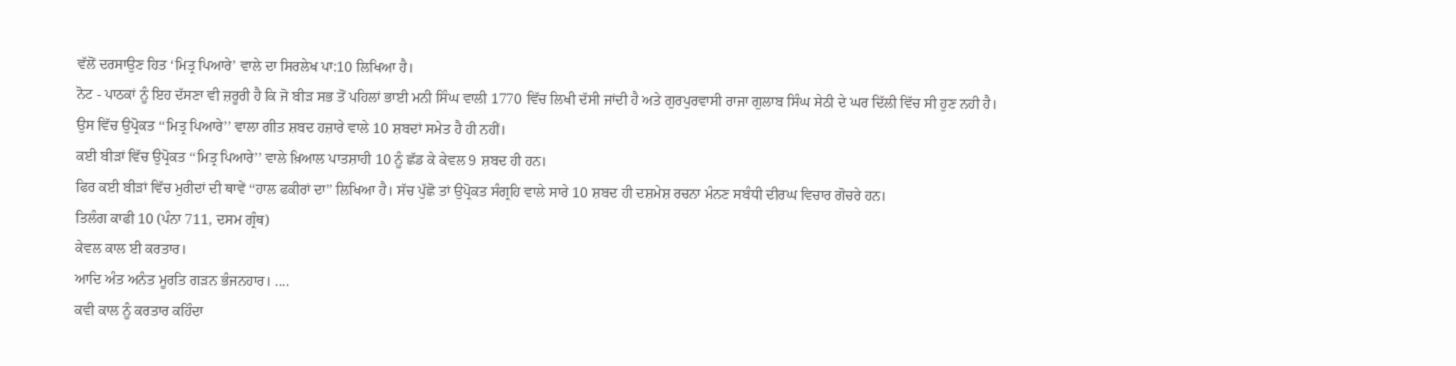ਵੱਲੋਂ ਦਰਸਾਉਣ ਹਿਤ ‘ਮਿਤ੍ਰ ਪਿਆਰੇ’ ਵਾਲੇ ਦਾ ਸਿਰਲੇਖ ਪਾ:10 ਲਿਖਿਆ ਹੈ।
ਨੋਟ - ਪਾਠਕਾਂ ਨੂੰ ਇਹ ਦੱਸਣਾ ਵੀ ਜ਼ਰੂਰੀ ਹੈ ਕਿ ਜੋ ਬੀੜ ਸਭ ਤੋਂ ਪਹਿਲਾਂ ਭਾਈ ਮਨੀ ਸਿੰਘ ਵਾਲੀ 1770 ਵਿੱਚ ਲਿਖੀ ਦੱਸੀ ਜਾਂਦੀ ਹੈ ਅਤੇ ਗੁਰਪੁਰਵਾਸੀ ਰਾਜਾ ਗੁਲਾਬ ਸਿੰਘ ਸੇਠੀ ਦੇ ਘਰ ਦਿੱਲੀ ਵਿੱਚ ਸੀ ਹੁਣ ਨਹੀ ਹੈ। ਉਸ ਵਿੱਚ ਉਪ੍ਰੋਕਤ ‘‘ਮਿਤ੍ਰ ਪਿਆਰੇ’’ ਵਾਲਾ ਗੀਤ ਸ਼ਬਦ ਹਜ਼ਾਰੇ ਵਾਲੇ 10 ਸ਼ਬਦਾਂ ਸਮੇਤ ਹੈ ਹੀ ਨਹੀਂ।
ਕਈ ਬੀੜਾਂ ਵਿੱਚ ਉਪ੍ਰੋਕਤ ‘‘ਮਿਤ੍ਰ ਪਿਆਰੇ’’ ਵਾਲੇ ਖ਼ਿਆਲ ਪਾਤਸ਼ਾਹੀ 10 ਨੂੰ ਛੱਡ ਕੇ ਕੇਵਲ 9 ਸ਼ਬਦ ਹੀ ਹਨ।
ਫਿਰ ਕਈ ਬੀੜਾਂ ਵਿੱਚ ਮੁਰੀਦਾਂ ਦੀ ਥਾਵੇਂ ‘‘ਹਾਲ ਫਕੀਰਾਂ ਦਾ’’ ਲਿਖਿਆ ਹੈ। ਸੱਚ ਪੁੱਛੋ ਤਾਂ ਉਪ੍ਰੋਕਤ ਸੰਗ੍ਰਹਿ ਵਾਲੇ ਸਾਰੇ 10 ਸ਼ਬਦ ਹੀ ਦਸ਼ਮੇਸ਼ ਰਚਨਾ ਮੰਨਣ ਸਬੰਧੀ ਦੀਰਘ ਵਿਚਾਰ ਗੋਚਰੇ ਹਨ।
ਤਿਲੰਗ ਕਾਫੀ 10 (ਪੰਨਾ 711, ਦਸਮ ਗ੍ਰੰਥ)
ਕੇਵਲ ਕਾਲ ਈ ਕਰਤਾਰ।
ਆਦਿ ਅੰਤ ਅਨੰਤ ਮੂਰਤਿ ਗੜਨ ਭੰਜਨਹਾਰ। ....
ਕਵੀ ਕਾਲ ਨੂੰ ਕਰਤਾਰ ਕਹਿੰਦਾ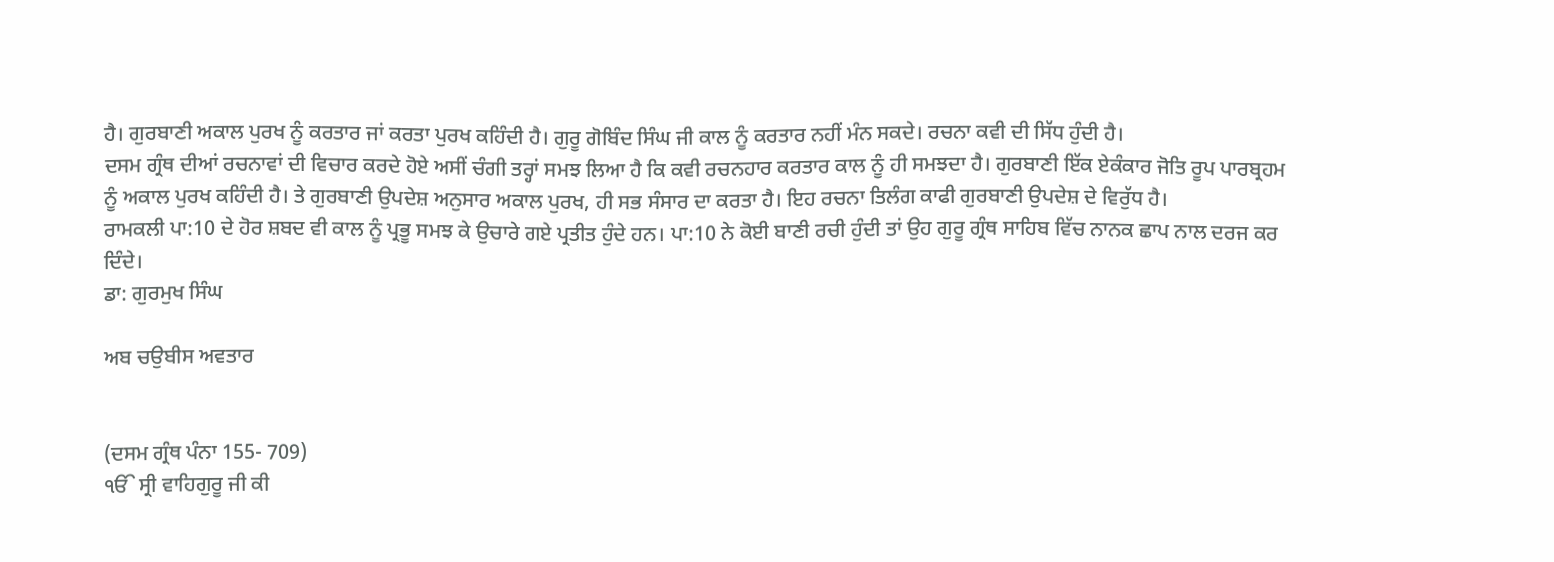ਹੈ। ਗੁਰਬਾਣੀ ਅਕਾਲ ਪੁਰਖ ਨੂੰ ਕਰਤਾਰ ਜਾਂ ਕਰਤਾ ਪੁਰਖ ਕਹਿੰਦੀ ਹੈ। ਗੁਰੂ ਗੋਬਿੰਦ ਸਿੰਘ ਜੀ ਕਾਲ ਨੂੰ ਕਰਤਾਰ ਨਹੀਂ ਮੰਨ ਸਕਦੇ। ਰਚਨਾ ਕਵੀ ਦੀ ਸਿੱਧ ਹੁੰਦੀ ਹੈ।
ਦਸਮ ਗ੍ਰੰਥ ਦੀਆਂ ਰਚਨਾਵਾਂ ਦੀ ਵਿਚਾਰ ਕਰਦੇ ਹੋਏ ਅਸੀਂ ਚੰਗੀ ਤਰ੍ਹਾਂ ਸਮਝ ਲਿਆ ਹੈ ਕਿ ਕਵੀ ਰਚਨਹਾਰ ਕਰਤਾਰ ਕਾਲ ਨੂੰ ਹੀ ਸਮਝਦਾ ਹੈ। ਗੁਰਬਾਣੀ ਇੱਕ ਏਕੰਕਾਰ ਜੋਤਿ ਰੂਪ ਪਾਰਬ੍ਰਹਮ ਨੂੰ ਅਕਾਲ ਪੁਰਖ ਕਹਿੰਦੀ ਹੈ। ਤੇ ਗੁਰਬਾਣੀ ਉਪਦੇਸ਼ ਅਨੁਸਾਰ ਅਕਾਲ ਪੁਰਖ, ਹੀ ਸਭ ਸੰਸਾਰ ਦਾ ਕਰਤਾ ਹੈ। ਇਹ ਰਚਨਾ ਤਿਲੰਗ ਕਾਫੀ ਗੁਰਬਾਣੀ ਉਪਦੇਸ਼ ਦੇ ਵਿਰੁੱਧ ਹੈ।
ਰਾਮਕਲੀ ਪਾ:10 ਦੇ ਹੋਰ ਸ਼ਬਦ ਵੀ ਕਾਲ ਨੂੰ ਪ੍ਰਭੂ ਸਮਝ ਕੇ ਉਚਾਰੇ ਗਏ ਪ੍ਰਤੀਤ ਹੁੰਦੇ ਹਨ। ਪਾ:10 ਨੇ ਕੋਈ ਬਾਣੀ ਰਚੀ ਹੁੰਦੀ ਤਾਂ ਉਹ ਗੁਰੂ ਗ੍ਰੰਥ ਸਾਹਿਬ ਵਿੱਚ ਨਾਨਕ ਛਾਪ ਨਾਲ ਦਰਜ ਕਰ ਦਿੰਦੇ।
ਡਾ: ਗੁਰਮੁਖ ਸਿੰਘ

ਅਬ ਚਉਬੀਸ ਅਵਤਾਰ


(ਦਸਮ ਗ੍ਰੰਥ ਪੰਨਾ 155- 709)
ੴ ਸ੍ਰੀ ਵਾਹਿਗੁਰੂ ਜੀ ਕੀ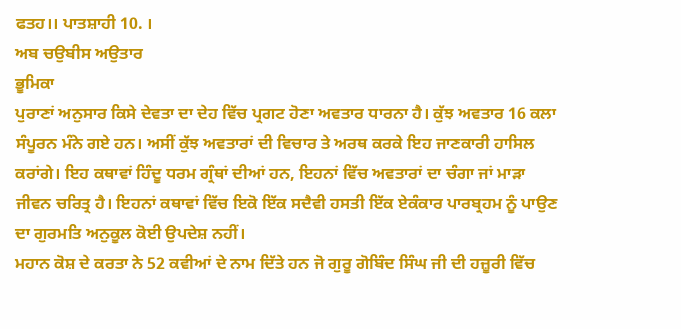ਫਤਹ।। ਪਾਤਸ਼ਾਹੀ 10. ।
ਅਬ ਚਉਬੀਸ ਅਉਤਾਰ
ਭੂਮਿਕਾ
ਪੁਰਾਣਾਂ ਅਨੁਸਾਰ ਕਿਸੇ ਦੇਵਤਾ ਦਾ ਦੇਹ ਵਿੱਚ ਪ੍ਰਗਟ ਹੋਣਾ ਅਵਤਾਰ ਧਾਰਨਾ ਹੈ। ਕੁੱਝ ਅਵਤਾਰ 16 ਕਲਾ ਸੰਪੂਰਨ ਮੰਨੇ ਗਏ ਹਨ। ਅਸੀਂ ਕੁੱਝ ਅਵਤਾਰਾਂ ਦੀ ਵਿਚਾਰ ਤੇ ਅਰਥ ਕਰਕੇ ਇਹ ਜਾਣਕਾਰੀ ਹਾਸਿਲ ਕਰਾਂਗੇ। ਇਹ ਕਥਾਵਾਂ ਹਿੰਦੂ ਧਰਮ ਗ੍ਰੰਥਾਂ ਦੀਆਂ ਹਨ, ਇਹਨਾਂ ਵਿੱਚ ਅਵਤਾਰਾਂ ਦਾ ਚੰਗਾ ਜਾਂ ਮਾੜਾ ਜੀਵਨ ਚਰਿਤ੍ਰ ਹੈ। ਇਹਨਾਂ ਕਥਾਵਾਂ ਵਿੱਚ ਇਕੋ ਇੱਕ ਸਦੈਵੀ ਹਸਤੀ ਇੱਕ ਏਕੰਕਾਰ ਪਾਰਬ੍ਰਹਮ ਨੂੰ ਪਾਉਣ ਦਾ ਗੁਰਮਤਿ ਅਨੁਕੂਲ ਕੋਈ ਉਪਦੇਸ਼ ਨਹੀਂ।
ਮਹਾਨ ਕੋਸ਼ ਦੇ ਕਰਤਾ ਨੇ 52 ਕਵੀਆਂ ਦੇ ਨਾਮ ਦਿੱਤੇ ਹਨ ਜੋ ਗੁਰੂ ਗੋਬਿੰਦ ਸਿੰਘ ਜੀ ਦੀ ਹਜ਼ੂਰੀ ਵਿੱਚ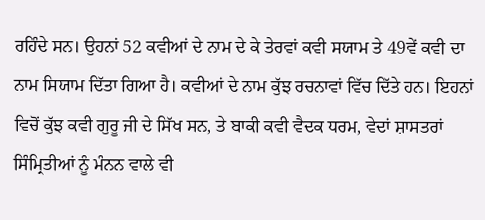ਰਹਿੰਦੇ ਸਨ। ਉਹਨਾਂ 52 ਕਵੀਆਂ ਦੇ ਨਾਮ ਦੇ ਕੇ ਤੇਰਵਾਂ ਕਵੀ ਸਯਾਮ ਤੇ 49ਵੇਂ ਕਵੀ ਦਾ ਨਾਮ ਸਿਯਾਮ ਦਿੱਤਾ ਗਿਆ ਹੈ। ਕਵੀਆਂ ਦੇ ਨਾਮ ਕੁੱਝ ਰਚਨਾਵਾਂ ਵਿੱਚ ਦਿੱਤੇ ਹਨ। ਇਹਨਾਂ ਵਿਚੋਂ ਕੁੱਝ ਕਵੀ ਗੁਰੂ ਜੀ ਦੇ ਸਿੱਖ ਸਨ, ਤੇ ਬਾਕੀ ਕਵੀ ਵੈਦਕ ਧਰਮ, ਵੇਦਾਂ ਸ਼ਾਸਤਰਾਂ ਸਿੰਮ੍ਰਿਤੀਆਂ ਨੂੰ ਮੰਨਨ ਵਾਲੇ ਵੀ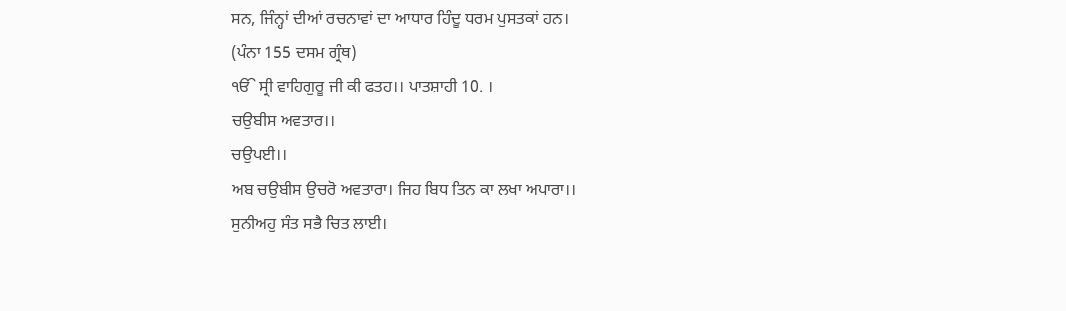ਸਨ, ਜਿੰਨ੍ਹਾਂ ਦੀਆਂ ਰਚਨਾਵਾਂ ਦਾ ਆਧਾਰ ਹਿੰਦੂ ਧਰਮ ਪੁਸਤਕਾਂ ਹਨ।
(ਪੰਨਾ 155 ਦਸਮ ਗ੍ਰੰਥ)
ੴ ਸ੍ਰੀ ਵਾਹਿਗੁਰੂ ਜੀ ਕੀ ਫਤਹ।। ਪਾਤਸ਼ਾਹੀ 10. ।
ਚਉਬੀਸ ਅਵਤਾਰ।।
ਚਉਪਈ।।
ਅਬ ਚਉਬੀਸ ਉਚਰੋ ਅਵਤਾਰਾ। ਜਿਹ ਬਿਧ ਤਿਨ ਕਾ ਲਖਾ ਅਪਾਰਾ।।
ਸੁਨੀਅਹੁ ਸੰਤ ਸਭੈ ਚਿਤ ਲਾਈ।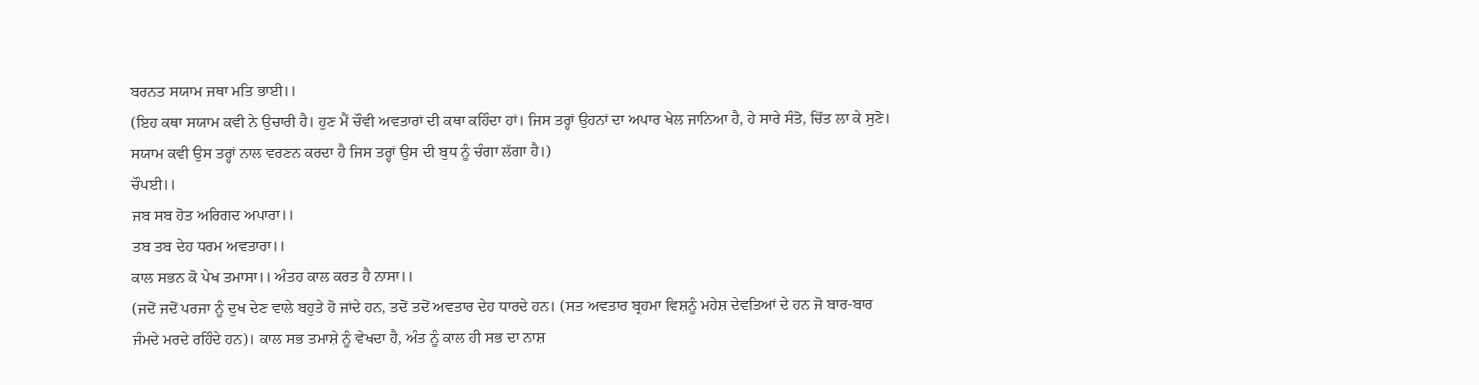ਬਰਨਤ ਸਯਾਮ ਜਥਾ ਮਤਿ ਭਾਈ।।
(ਇਹ ਕਥਾ ਸਯਾਮ ਕਵੀ ਨੇ ਉਚਾਰੀ ਹੈ। ਹੁਣ ਮੈਂ ਚੌਵੀ ਅਵਤਾਰਾਂ ਦੀ ਕਥਾ ਕਹਿੰਦਾ ਹਾਂ। ਜਿਸ ਤਰ੍ਹਾਂ ਉਹਨਾਂ ਦਾ ਅਪਾਰ ਖੇਲ ਜਾਨਿਆ ਹੈ, ਹੇ ਸਾਰੇ ਸੰਤੋ, ਚਿੱਤ ਲਾ ਕੇ ਸੁਣੋ। ਸਯਾਮ ਕਵੀ ਉਸ ਤਰ੍ਹਾਂ ਨਾਲ ਵਰਣਨ ਕਰਦਾ ਹੈ ਜਿਸ ਤਰ੍ਹਾਂ ਉਸ ਦੀ ਬੁਧ ਨੂੰ ਚੰਗਾ ਲੱਗਾ ਹੈ।)
ਚੌਪਈ।।
ਜਬ ਸਬ ਹੋਤ ਅਰਿਗਦ ਅਪਾਰਾ।।
ਤਬ ਤਬ ਦੇਹ ਧਰਮ ਅਵਤਾਰਾ।।
ਕਾਲ ਸਭਨ ਕੋ ਪੇਖ ਤਮਾਸਾ।। ਅੰਤਹ ਕਾਲ ਕਰਤ ਹੈ ਨਾਸਾ।।
(ਜਦੋਂ ਜਦੋਂ ਪਰਜਾ ਨੂੰ ਦੁਖ ਦੇਣ ਵਾਲੇ ਬਹੁਤੇ ਹੋ ਜਾਂਦੇ ਹਨ, ਤਦੋਂ ਤਦੋਂ ਅਵਤਾਰ ਦੇਹ ਧਾਰਦੇ ਹਨ। (ਸਤ ਅਵਤਾਰ ਬ੍ਰਹਮਾ ਵਿਸ਼ਨੂੰ ਮਹੇਸ਼ ਦੇਵਤਿਆਂ ਦੇ ਹਨ ਜੋ ਬਾਰ-ਬਾਰ ਜੰਮਦੇ ਮਰਦੇ ਰਹਿੰਦੇ ਹਨ)। ਕਾਲ ਸਭ ਤਮਾਸ਼ੇ ਨੂੰ ਵੇਖਦਾ ਹੈ, ਅੰਤ ਨੂੰ ਕਾਲ ਹੀ ਸਭ ਦਾ ਨਾਸ਼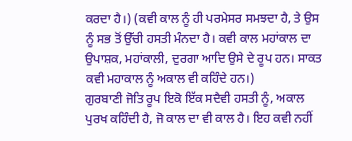ਕਰਦਾ ਹੈ।) (ਕਵੀ ਕਾਲ ਨੂੰ ਹੀ ਪਰਮੇਸਰ ਸਮਝਦਾ ਹੈ, ਤੇ ਉਸ ਨੂੰ ਸਭ ਤੋਂ ਉੱਚੀ ਹਸਤੀ ਮੰਨਦਾ ਹੈ। ਕਵੀ ਕਾਲ ਮਹਾਂਕਾਲ ਦਾ ਉਪਾਸ਼ਕ, ਮਹਾਂਕਾਲੀ, ਦੁਰਗਾ ਆਦਿ ਉਸੇ ਦੇ ਰੂਪ ਹਨ। ਸਾਕਤ ਕਵੀ ਮਹਾਕਾਲ ਨੂੰ ਅਕਾਲ ਵੀ ਕਹਿੰਦੇ ਹਨ।)
ਗੁਰਬਾਣੀ ਜੋਤਿ ਰੂਪ ਇਕੋ ਇੱਕ ਸਦੈਵੀ ਹਸਤੀ ਨੂੰ, ਅਕਾਲ ਪੁਰਖ ਕਹਿੰਦੀ ਹੈ, ਜੋ ਕਾਲ ਦਾ ਵੀ ਕਾਲ ਹੈ। ਇਹ ਕਵੀ ਨਹੀਂ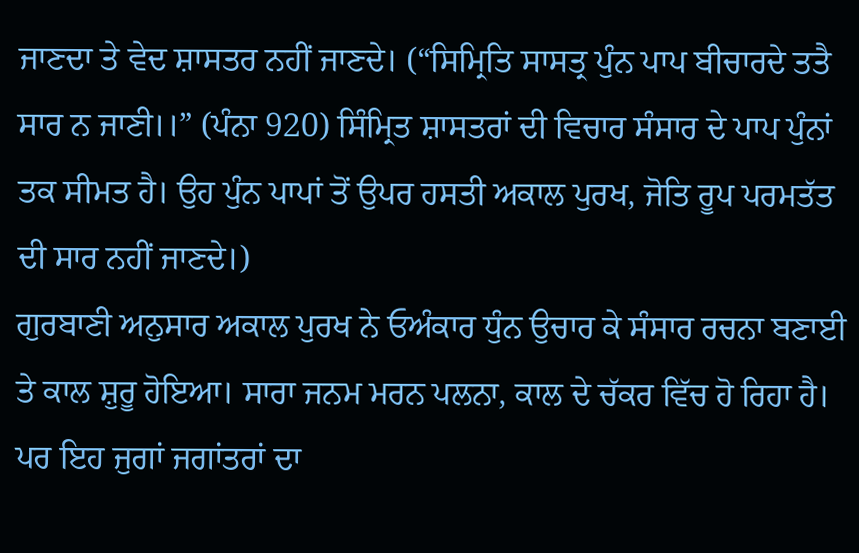ਜਾਣਦਾ ਤੇ ਵੇਦ ਸ਼ਾਸਤਰ ਨਹੀਂ ਜਾਣਦੇ। (“ਸਿਮ੍ਰਿਤਿ ਸਾਸਤ੍ਰ ਪੁੰਨ ਪਾਪ ਬੀਚਾਰਦੇ ਤਤੈ ਸਾਰ ਨ ਜਾਣੀ।।” (ਪੰਨਾ 920) ਸਿੰਮ੍ਰਿਤ ਸ਼ਾਸਤਰਾਂ ਦੀ ਵਿਚਾਰ ਸੰਸਾਰ ਦੇ ਪਾਪ ਪੁੰਨਾਂ ਤਕ ਸੀਮਤ ਹੈ। ਉਹ ਪੁੰਨ ਪਾਪਾਂ ਤੋਂ ਉਪਰ ਹਸਤੀ ਅਕਾਲ ਪੁਰਖ, ਜੋਤਿ ਰੂਪ ਪਰਮਤੱਤ ਦੀ ਸਾਰ ਨਹੀਂ ਜਾਣਦੇ।)
ਗੁਰਬਾਣੀ ਅਨੁਸਾਰ ਅਕਾਲ ਪੁਰਖ ਨੇ ਓਅੰਕਾਰ ਧੁੰਨ ਉਚਾਰ ਕੇ ਸੰਸਾਰ ਰਚਨਾ ਬਣਾਈ ਤੇ ਕਾਲ ਸ਼ੁਰੂ ਹੋਇਆ। ਸਾਰਾ ਜਨਮ ਮਰਨ ਪਲਨਾ, ਕਾਲ ਦੇ ਚੱਕਰ ਵਿੱਚ ਹੋ ਰਿਹਾ ਹੈ। ਪਰ ਇਹ ਜੁਗਾਂ ਜਗਾਂਤਰਾਂ ਦਾ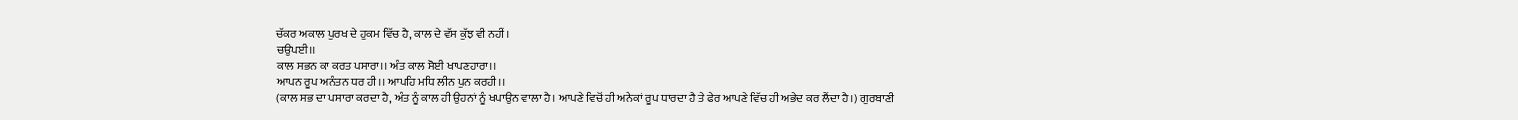ਚੱਕਰ ਅਕਾਲ ਪੁਰਖ ਦੇ ਹੁਕਮ ਵਿੱਚ ਹੈ, ਕਾਲ ਦੇ ਵੱਸ ਕੁੱਝ ਵੀ ਨਹੀਂ।
ਚਉਪਈ।।
ਕਾਲ ਸਭਨ ਕਾ ਕਰਤ ਪਸਾਰਾ।। ਅੰਤ ਕਾਲ ਸੋਈ ਖਾਪਣਹਾਰਾ।।
ਆਪਨ ਰੂਪ ਅਨੰਤਨ ਧਰ ਹੀ।। ਆਪਹਿ ਮਧਿ ਲੀਨ ਪੁਨ ਕਰਹੀ।।
(ਕਾਲ ਸਭ ਦਾ ਪਸਾਰਾ ਕਰਦਾ ਹੈ, ਅੰਤ ਨੂੰ ਕਾਲ ਹੀ ਉਹਨਾਂ ਨੂੰ ਖਪਾਉਨ ਵਾਲਾ ਹੈ। ਆਪਣੇ ਵਿਚੋਂ ਹੀ ਅਨੇਕਾਂ ਰੂਪ ਧਾਰਦਾ ਹੈ ਤੇ ਫੇਰ ਆਪਣੇ ਵਿੱਚ ਹੀ ਅਭੇਦ ਕਰ ਲੈਂਦਾ ਹੈ।) ਗੁਰਬਾਣੀ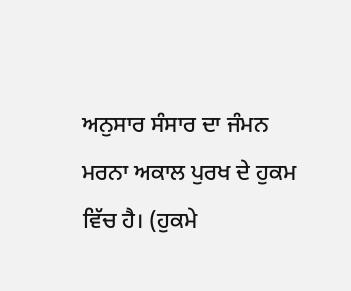ਅਨੁਸਾਰ ਸੰਸਾਰ ਦਾ ਜੰਮਨ ਮਰਨਾ ਅਕਾਲ ਪੁਰਖ ਦੇ ਹੁਕਮ ਵਿੱਚ ਹੈ। (ਹੁਕਮੇ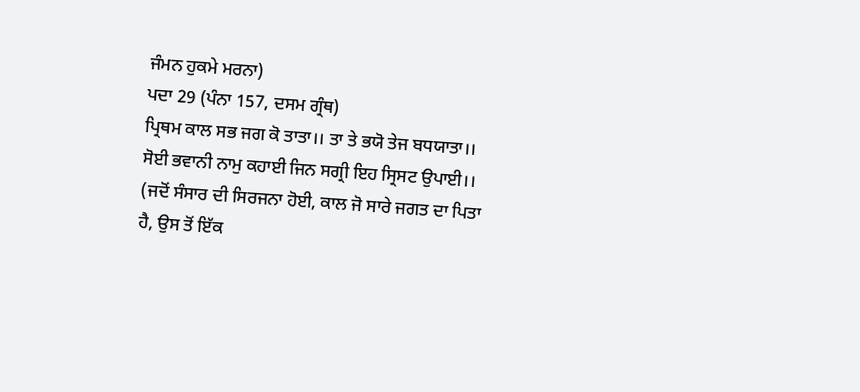ਜੰਮਨ ਹੁਕਮੇ ਮਰਨਾ)
ਪਦਾ 29 (ਪੰਨਾ 157, ਦਸਮ ਗ੍ਰੰਥ)
ਪ੍ਰਿਥਮ ਕਾਲ ਸਭ ਜਗ ਕੋ ਤਾਤਾ।। ਤਾ ਤੇ ਭਯੋ ਤੇਜ ਬਧਯਾਤਾ।।
ਸੋਈ ਭਵਾਨੀ ਨਾਮੁ ਕਹਾਈ ਜਿਨ ਸਗ੍ਰੀ ਇਹ ਸ੍ਰਿਸਟ ਉਪਾਈ।।
(ਜਦੋਂ ਸੰਸਾਰ ਦੀ ਸਿਰਜਨਾ ਹੋਈ, ਕਾਲ ਜੋ ਸਾਰੇ ਜਗਤ ਦਾ ਪਿਤਾ ਹੈ, ਉਸ ਤੋਂ ਇੱਕ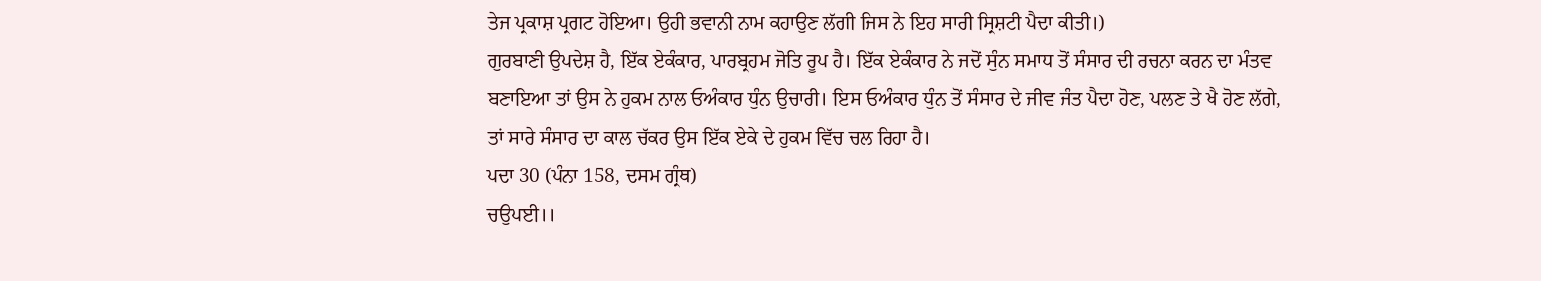ਤੇਜ ਪ੍ਰਕਾਸ਼ ਪ੍ਰਗਟ ਹੋਇਆ। ਉਹੀ ਭਵਾਨੀ ਨਾਮ ਕਹਾਉਣ ਲੱਗੀ ਜਿਸ ਨੇ ਇਹ ਸਾਰੀ ਸ੍ਰਿਸ਼ਟੀ ਪੈਦਾ ਕੀਤੀ।)
ਗੁਰਬਾਣੀ ਉਪਦੇਸ਼ ਹੈ, ਇੱਕ ਏਕੰਕਾਰ, ਪਾਰਬ੍ਰਹਮ ਜੋਤਿ ਰੂਪ ਹੈ। ਇੱਕ ਏਕੰਕਾਰ ਨੇ ਜਦੋਂ ਸੁੰਨ ਸਮਾਧ ਤੋਂ ਸੰਸਾਰ ਦੀ ਰਚਨਾ ਕਰਨ ਦਾ ਮੰਤਵ ਬਣਾਇਆ ਤਾਂ ਉਸ ਨੇ ਹੁਕਮ ਨਾਲ ਓਅੰਕਾਰ ਧੁੰਨ ਉਚਾਰੀ। ਇਸ ਓਅੰਕਾਰ ਧੁੰਨ ਤੋਂ ਸੰਸਾਰ ਦੇ ਜੀਵ ਜੰਤ ਪੈਦਾ ਹੋਣ, ਪਲਣ ਤੇ ਖੈ ਹੋਣ ਲੱਗੇ, ਤਾਂ ਸਾਰੇ ਸੰਸਾਰ ਦਾ ਕਾਲ ਚੱਕਰ ਉਸ ਇੱਕ ਏਕੇ ਦੇ ਹੁਕਮ ਵਿੱਚ ਚਲ ਰਿਹਾ ਹੈ।
ਪਦਾ 30 (ਪੰਨਾ 158, ਦਸਮ ਗ੍ਰੰਥ)
ਚਉਪਈ।।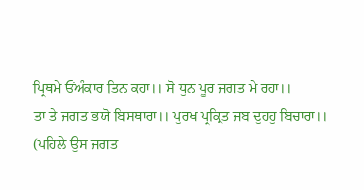ਪ੍ਰਿਥਮੇ ਓਂਅੰਕਾਰ ਤਿਨ ਕਹਾ।। ਸੋ ਧੁਨ ਪੂਰ ਜਗਤ ਮੇ ਰਹਾ।।
ਤਾ ਤੇ ਜਗਤ ਭਯੋ ਬਿਸਥਾਰਾ।। ਪੁਰਖ ਪ੍ਰਕ੍ਰਿਤ ਜਬ ਦੁਹਹੁ ਬਿਚਾਰਾ।।
(ਪਹਿਲੇ ਉਸ ਜਗਤ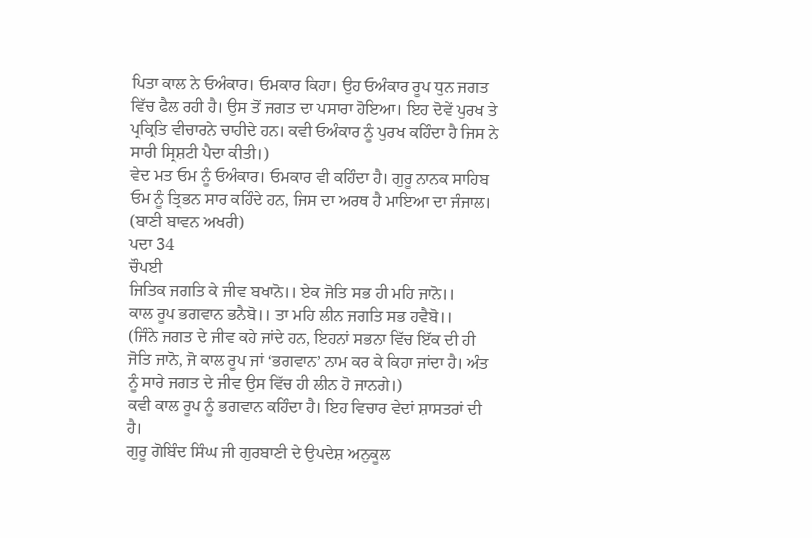ਪਿਤਾ ਕਾਲ ਨੇ ਓਅੰਕਾਰ। ਓਮਕਾਰ ਕਿਹਾ। ਉਹ ਓਅੰਕਾਰ ਰੂਪ ਧੁਨ ਜਗਤ ਵਿੱਚ ਫੈਲ ਰਹੀ ਹੈ। ਉਸ ਤੋਂ ਜਗਤ ਦਾ ਪਸਾਰਾ ਹੋਇਆ। ਇਹ ਦੋਵੇਂ ਪੁਰਖ ਤੇ ਪ੍ਰਕ੍ਰਿਤਿ ਵੀਚਾਰਨੇ ਚਾਹੀਦੇ ਹਨ। ਕਵੀ ਓਅੰਕਾਰ ਨੂੰ ਪੁਰਖ ਕਹਿੰਦਾ ਹੈ ਜਿਸ ਨੇ ਸਾਰੀ ਸ੍ਰਿਸ਼ਟੀ ਪੈਦਾ ਕੀਤੀ।)
ਵੇਦ ਮਤ ਓਮ ਨੂੰ ਓਅੰਕਾਰ। ਓਮਕਾਰ ਵੀ ਕਹਿੰਦਾ ਹੈ। ਗੁਰੂ ਨਾਨਕ ਸਾਹਿਬ ਓਮ ਨੂੰ ਤ੍ਰਿਭਨ ਸਾਰ ਕਹਿੰਦੇ ਹਨ, ਜਿਸ ਦਾ ਅਰਥ ਹੈ ਮਾਇਆ ਦਾ ਜੰਜਾਲ। (ਬਾਣੀ ਬਾਵਨ ਅਖਰੀ)
ਪਦਾ 34
ਚੌਪਈ
ਜਿਤਿਕ ਜਗਤਿ ਕੇ ਜੀਵ ਬਖਾਨੋ।। ਏਕ ਜੋਤਿ ਸਭ ਹੀ ਮਹਿ ਜਾਨੋ।।
ਕਾਲ ਰੂਪ ਭਗਵਾਨ ਭਨੈਬੋ।। ਤਾ ਮਹਿ ਲੀਨ ਜਗਤਿ ਸਭ ਹਵੈਬੋ।।
(ਜਿੰਨੇ ਜਗਤ ਦੇ ਜੀਵ ਕਹੇ ਜਾਂਦੇ ਹਨ, ਇਹਨਾਂ ਸਭਨਾ ਵਿੱਚ ਇੱਕ ਦੀ ਹੀ ਜੋਤਿ ਜਾਨੋ, ਜੋ ਕਾਲ ਰੂਪ ਜਾਂ ‘ਭਗਵਾਨ’ ਨਾਮ ਕਰ ਕੇ ਕਿਹਾ ਜਾਂਦਾ ਹੈ। ਅੰਤ ਨੂੰ ਸਾਰੇ ਜਗਤ ਦੇ ਜੀਵ ਉਸ ਵਿੱਚ ਹੀ ਲੀਨ ਹੋ ਜਾਨਗੇ।)
ਕਵੀ ਕਾਲ ਰੂਪ ਨੂੰ ਭਗਵਾਨ ਕਹਿੰਦਾ ਹੈ। ਇਹ ਵਿਚਾਰ ਵੇਦਾਂ ਸ਼ਾਸਤਰਾਂ ਦੀ ਹੈ।
ਗੁਰੂ ਗੋਬਿੰਦ ਸਿੰਘ ਜੀ ਗੁਰਬਾਣੀ ਦੇ ਉਪਦੇਸ਼ ਅਨੁਕੂਲ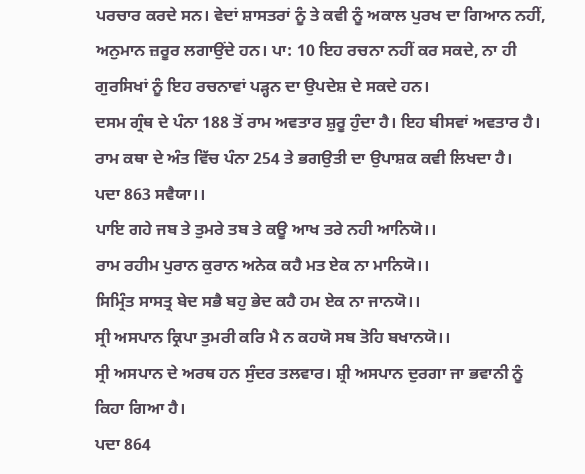ਪਰਚਾਰ ਕਰਦੇ ਸਨ। ਵੇਦਾਂ ਸ਼ਾਸਤਰਾਂ ਨੂੰ ਤੇ ਕਵੀ ਨੂੰ ਅਕਾਲ ਪੁਰਖ ਦਾ ਗਿਆਨ ਨਹੀਂ, ਅਨੁਮਾਨ ਜ਼ਰੂਰ ਲਗਾਉਂਦੇ ਹਨ। ਪਾ: 10 ਇਹ ਰਚਨਾ ਨਹੀਂ ਕਰ ਸਕਦੇ, ਨਾ ਹੀ ਗੁਰਸਿਖਾਂ ਨੂੰ ਇਹ ਰਚਨਾਵਾਂ ਪੜ੍ਹਨ ਦਾ ਉਪਦੇਸ਼ ਦੇ ਸਕਦੇ ਹਨ।
ਦਸਮ ਗ੍ਰੰਥ ਦੇ ਪੰਨਾ 188 ਤੋਂ ਰਾਮ ਅਵਤਾਰ ਸ਼ੁਰੂ ਹੁੰਦਾ ਹੈ। ਇਹ ਬੀਸਵਾਂ ਅਵਤਾਰ ਹੈ। ਰਾਮ ਕਥਾ ਦੇ ਅੰਤ ਵਿੱਚ ਪੰਨਾ 254 ਤੇ ਭਗਉਤੀ ਦਾ ਉਪਾਸ਼ਕ ਕਵੀ ਲਿਖਦਾ ਹੈ।
ਪਦਾ 863 ਸਵੈਯਾ।।
ਪਾਇ ਗਹੇ ਜਬ ਤੇ ਤੁਮਰੇ ਤਬ ਤੇ ਕਊ ਆਖ ਤਰੇ ਨਹੀ ਆਨਿਯੋ।।
ਰਾਮ ਰਹੀਮ ਪੁਰਾਨ ਕੁਰਾਨ ਅਨੇਕ ਕਹੈ ਮਤ ਏਕ ਨਾ ਮਾਨਿਯੋ।।
ਸਿਮ੍ਰਿੰਤ ਸਾਸਤ੍ਰ ਬੇਦ ਸਭੈ ਬਹੁ ਭੇਦ ਕਹੈ ਹਮ ਏਕ ਨਾ ਜਾਨਯੋ।।
ਸ੍ਰੀ ਅਸਪਾਨ ਕ੍ਰਿਪਾ ਤੁਮਰੀ ਕਰਿ ਮੈ ਨ ਕਹਯੋ ਸਬ ਤੋਹਿ ਬਖਾਨਯੋ।।
ਸ੍ਰੀ ਅਸਪਾਨ ਦੇ ਅਰਥ ਹਨ ਸੁੰਦਰ ਤਲਵਾਰ। ਸ਼੍ਰੀ ਅਸਪਾਨ ਦੁਰਗਾ ਜਾ ਭਵਾਨੀ ਨੂੰ ਕਿਹਾ ਗਿਆ ਹੈ।
ਪਦਾ 864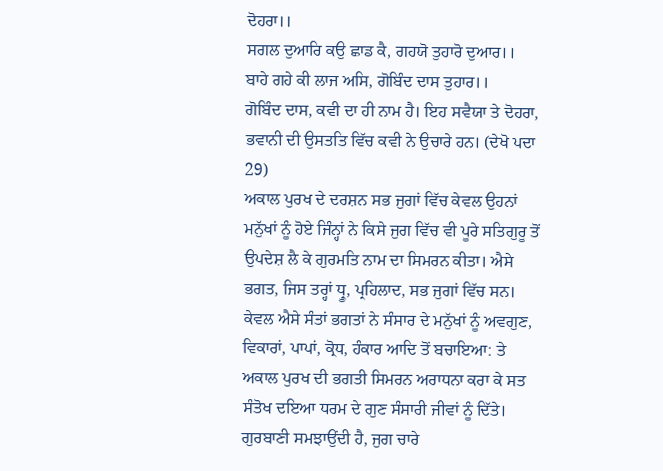ਦੋਹਰਾ।।
ਸਗਲ ਦੁਆਰਿ ਕਉ ਛਾਡ ਕੈ, ਗਹਯੋ ਤੁਹਾਰੋ ਦੁਆਰ।।
ਬਾਹੇ ਗਹੇ ਕੀ ਲਾਜ ਅਸਿ, ਗੋਬਿੰਦ ਦਾਸ ਤੁਹਾਰ।।
ਗੋਬਿੰਦ ਦਾਸ, ਕਵੀ ਦਾ ਹੀ ਨਾਮ ਹੈ। ਇਹ ਸਵੈਯਾ ਤੇ ਦੋਹਰਾ, ਭਵਾਨੀ ਦੀ ਉਸਤਤਿ ਵਿੱਚ ਕਵੀ ਨੇ ਉਚਾਰੇ ਹਨ। (ਦੇਖੋ ਪਦਾ 29)
ਅਕਾਲ ਪੁਰਖ ਦੇ ਦਰਸ਼ਨ ਸਭ ਜੁਗਾਂ ਵਿੱਚ ਕੇਵਲ ਉਹਨਾਂ ਮਨੁੱਖਾਂ ਨੂੰ ਹੋਏ ਜਿੰਨ੍ਹਾਂ ਨੇ ਕਿਸੇ ਜੁਗ ਵਿੱਚ ਵੀ ਪੂਰੇ ਸਤਿਗੁਰੂ ਤੋਂ ਉਪਦੇਸ਼ ਲੈ ਕੇ ਗੁਰਮਤਿ ਨਾਮ ਦਾ ਸਿਮਰਨ ਕੀਤਾ। ਐਸੇ ਭਗਤ, ਜਿਸ ਤਰ੍ਹਾਂ ਧ੍ਰੂ, ਪ੍ਰਹਿਲਾਦ, ਸਭ ਜੁਗਾਂ ਵਿੱਚ ਸਨ। ਕੇਵਲ ਐਸੇ ਸੰਤਾਂ ਭਗਤਾਂ ਨੇ ਸੰਸਾਰ ਦੇ ਮਨੁੱਖਾਂ ਨੂੰ ਅਵਗੁਣ, ਵਿਕਾਰਾਂ, ਪਾਪਾਂ, ਕ੍ਰੋਧ, ਹੰਕਾਰ ਆਦਿ ਤੋਂ ਬਚਾਇਆ: ਤੇ ਅਕਾਲ ਪੁਰਖ ਦੀ ਭਗਤੀ ਸਿਮਰਨ ਅਰਾਧਨਾ ਕਰਾ ਕੇ ਸਤ ਸੰਤੋਖ ਦਇਆ ਧਰਮ ਦੇ ਗੁਣ ਸੰਸਾਰੀ ਜੀਵਾਂ ਨੂੰ ਦਿੱਤੇ।
ਗੁਰਬਾਣੀ ਸਮਝਾਉਂਦੀ ਹੈ, ਜੁਗ ਚਾਰੇ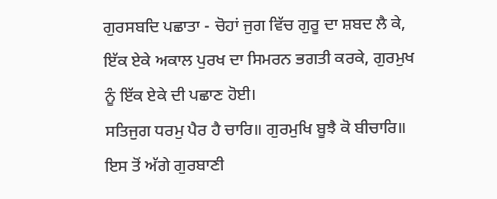ਗੁਰਸਬਦਿ ਪਛਾਤਾ - ਚੋਹਾਂ ਜੁਗ ਵਿੱਚ ਗੁਰੂ ਦਾ ਸ਼ਬਦ ਲੈ ਕੇ, ਇੱਕ ਏਕੇ ਅਕਾਲ ਪੁਰਖ ਦਾ ਸਿਮਰਨ ਭਗਤੀ ਕਰਕੇ, ਗੁਰਮੁਖ ਨੂੰ ਇੱਕ ਏਕੇ ਦੀ ਪਛਾਣ ਹੋਈ।
ਸਤਿਜੁਗ ਧਰਮੁ ਪੈਰ ਹੈ ਚਾਰਿ॥ ਗੁਰਮੁਖਿ ਬੂਝੈ ਕੋ ਬੀਚਾਰਿ॥
ਇਸ ਤੋਂ ਅੱਗੇ ਗੁਰਬਾਣੀ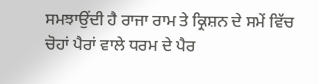ਸਮਝਾਉਂਦੀ ਹੈ ਰਾਜਾ ਰਾਮ ਤੇ ਕ੍ਰਿਸ਼ਨ ਦੇ ਸਮੇਂ ਵਿੱਚ ਚੋਹਾਂ ਪੈਰਾਂ ਵਾਲੇ ਧਰਮ ਦੇ ਪੈਰ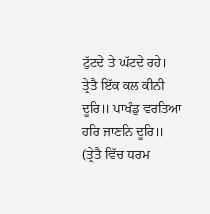ਟੁੱਟਦੇ ਤੇ ਘੱਟਦੇ ਰਹੇ।
ਤ੍ਰੇਤੈ ਇੱਕ ਕਲ ਕੀਨੀ ਦੂਰਿ॥ ਪਾਖੰਡੁ ਵਰਤਿਆ ਹਰਿ ਜਾਣਨਿ ਦੂਰਿ॥
(ਤ੍ਰੇਤੈ ਵਿੱਚ ਧਰਮ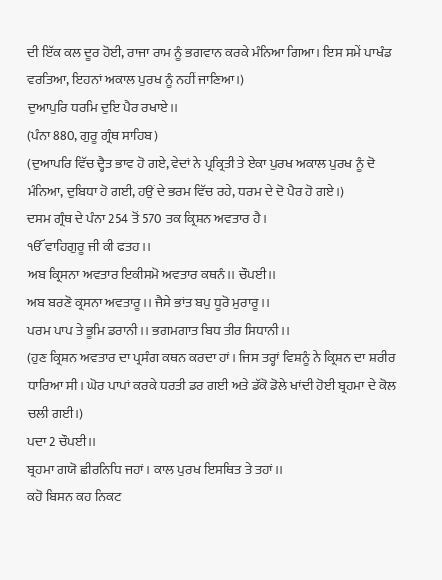ਦੀ ਇੱਕ ਕਲ ਦੂਰ ਹੋਈ, ਰਾਜਾ ਰਾਮ ਨੂੰ ਭਗਵਾਨ ਕਰਕੇ ਮੰਨਿਆ ਗਿਆ। ਇਸ ਸਮੇਂ ਪਾਖੰਡ ਵਰਤਿਆ, ਇਹਨਾਂ ਅਕਾਲ ਪੁਰਖ ਨੂੰ ਨਹੀਂ ਜਾਣਿਆ।)
ਦੁਆਪੁਰਿ ਧਰਮਿ ਦੁਇ ਪੈਰ ਰਖਾਏ।।
(ਪੰਨਾ 880, ਗੁਰੂ ਗ੍ਰੰਥ ਸਾਹਿਬ)
(ਦੁਆਪਰਿ ਵਿੱਚ ਦ੍ਹੈਤ ਭਾਵ ਹੋ ਗਏ, ਵੇਦਾਂ ਨੇ ਪ੍ਰਕ੍ਰਿਤੀ ਤੇ ਏਕਾ ਪੁਰਖ ਅਕਾਲ ਪੁਰਖ ਨੂੰ ਦੋ ਮੰਨਿਆ, ਦੁਬਿਧਾ ਹੋ ਗਈ, ਹਉਂ ਦੇ ਭਰਮ ਵਿੱਚ ਰਹੇ, ਧਰਮ ਦੇ ਦੋ ਪੈਰ ਹੋ ਗਏ।)
ਦਸਮ ਗ੍ਰੰਥ ਦੇ ਪੰਨਾ 254 ਤੋਂ 570 ਤਕ ਕ੍ਰਿਸ਼ਨ ਅਵਤਾਰ ਹੈ।
ੴ ਵਾਹਿਗੁਰੂ ਜੀ ਕੀ ਫਤਹ।।
ਅਬ ਕ੍ਰਿਸਨਾ ਅਵਤਾਰ ਇਕੀਸਮੋ ਅਵਤਾਰ ਕਥਨੰ।। ਚੌਪਈ।।
ਅਬ ਬਰਣੋ ਕ੍ਰਸਨਾ ਅਵਤਾਰੂ।। ਜੈਸੇ ਭਾਂਤ ਬਪੁ ਧੂਰੋ ਮੁਰਾਰੂ।।
ਪਰਮ ਪਾਪ ਤੇ ਭੂਮਿ ਡਰਾਨੀ।। ਭਗਮਗਾਤ ਬਿਧ ਤੀਰ ਸਿਧਾਨੀ।।
(ਹੁਣ ਕ੍ਰਿਸ਼ਨ ਅਵਤਾਰ ਦਾ ਪ੍ਰਸੰਗ ਕਥਨ ਕਰਦਾ ਹਾਂ। ਜਿਸ ਤਰ੍ਹਾਂ ਵਿਸ਼ਨੂੰ ਨੇ ਕ੍ਰਿਸ਼ਨ ਦਾ ਸ਼ਰੀਰ ਧਾਰਿਆ ਸੀ। ਘੋਰ ਪਾਪਾਂ ਕਰਕੇ ਧਰਤੀ ਡਰ ਗਈ ਅਤੇ ਡੱਕੋ ਡੋਲੇ ਖਾਂਦੀ ਹੋਈ ਬ੍ਰਹਮਾ ਦੇ ਕੋਲ ਚਲੀ ਗਈ।)
ਪਦਾ 2 ਚੌਪਈ।।
ਬ੍ਰਹਮਾ ਗਯੋ ਛੀਰਨਿਧਿ ਜਹਾਂ। ਕਾਲ ਪੁਰਖ ਇਸਥਿਤ ਤੇ ਤਹਾਂ।।
ਕਹੋ ਬਿਸਨ ਕਹ ਨਿਕਟ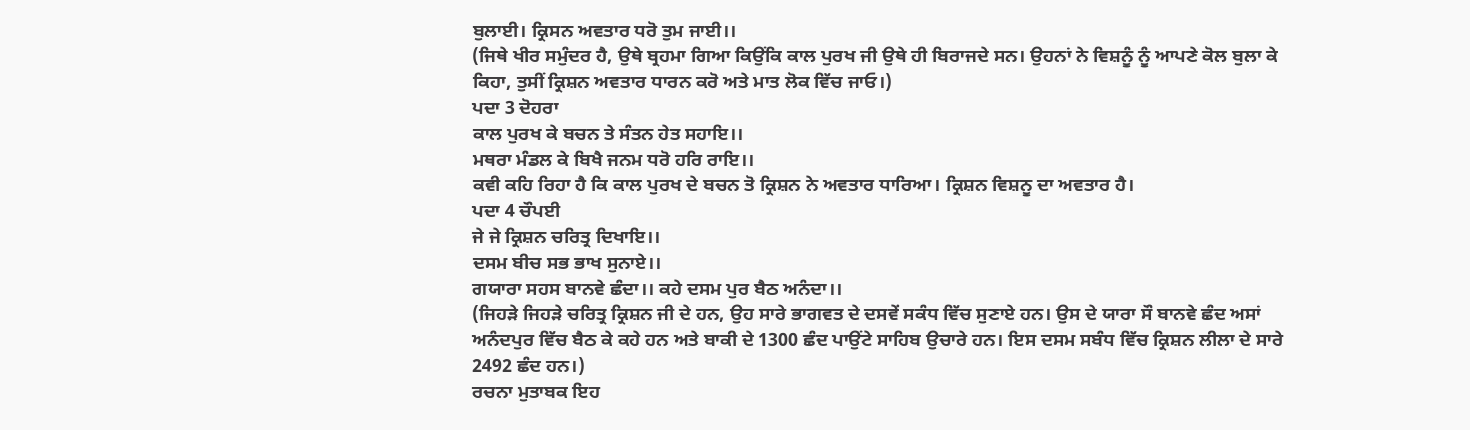ਬੁਲਾਈ। ਕ੍ਰਿਸਨ ਅਵਤਾਰ ਧਰੋ ਤੁਮ ਜਾਈ।।
(ਜਿਥੇ ਖੀਰ ਸਮੁੰਦਰ ਹੈ, ਉਥੇ ਬ੍ਰਹਮਾ ਗਿਆ ਕਿਉਂਕਿ ਕਾਲ ਪੁਰਖ ਜੀ ਉਥੇ ਹੀ ਬਿਰਾਜਦੇ ਸਨ। ਉਹਨਾਂ ਨੇ ਵਿਸ਼ਨੂੰ ਨੂੰ ਆਪਣੇ ਕੋਲ ਬੁਲਾ ਕੇ ਕਿਹਾ, ਤੁਸੀਂ ਕ੍ਰਿਸ਼ਨ ਅਵਤਾਰ ਧਾਰਨ ਕਰੋ ਅਤੇ ਮਾਤ ਲੋਕ ਵਿੱਚ ਜਾਓ।)
ਪਦਾ 3 ਦੋਹਰਾ
ਕਾਲ ਪੁਰਖ ਕੇ ਬਚਨ ਤੇ ਸੰਤਨ ਹੇਤ ਸਹਾਇ।।
ਮਥਰਾ ਮੰਡਲ ਕੇ ਬਿਖੈ ਜਨਮ ਧਰੋ ਹਰਿ ਰਾਇ।।
ਕਵੀ ਕਹਿ ਰਿਹਾ ਹੈ ਕਿ ਕਾਲ ਪੁਰਖ ਦੇ ਬਚਨ ਤੋ ਕ੍ਰਿਸ਼ਨ ਨੇ ਅਵਤਾਰ ਧਾਰਿਆ। ਕ੍ਰਿਸ਼ਨ ਵਿਸ਼ਨੂ ਦਾ ਅਵਤਾਰ ਹੈ।
ਪਦਾ 4 ਚੌਪਈ
ਜੇ ਜੇ ਕ੍ਰਿਸ਼ਨ ਚਰਿਤ੍ਰ ਦਿਖਾਇ।।
ਦਸਮ ਬੀਚ ਸਭ ਭਾਖ ਸੁਨਾਏ।।
ਗਯਾਰਾ ਸਹਸ ਬਾਨਵੇ ਛੰਦਾ।। ਕਹੇ ਦਸਮ ਪੁਰ ਬੈਠ ਅਨੰਦਾ।।
(ਜਿਹੜੇ ਜਿਹੜੇ ਚਰਿਤ੍ਰ ਕ੍ਰਿਸ਼ਨ ਜੀ ਦੇ ਹਨ, ਉਹ ਸਾਰੇ ਭਾਗਵਤ ਦੇ ਦਸਵੇਂ ਸਕੰਧ ਵਿੱਚ ਸੁਣਾਏ ਹਨ। ਉਸ ਦੇ ਯਾਰਾ ਸੌ ਬਾਨਵੇ ਛੰਦ ਅਸਾਂ ਅਨੰਦਪੁਰ ਵਿੱਚ ਬੈਠ ਕੇ ਕਹੇ ਹਨ ਅਤੇ ਬਾਕੀ ਦੇ 1300 ਛੰਦ ਪਾਉਂਟੇ ਸਾਹਿਬ ਉਚਾਰੇ ਹਨ। ਇਸ ਦਸਮ ਸਬੰਧ ਵਿੱਚ ਕ੍ਰਿਸ਼ਨ ਲੀਲਾ ਦੇ ਸਾਰੇ 2492 ਛੰਦ ਹਨ।)
ਰਚਨਾ ਮੁਤਾਬਕ ਇਹ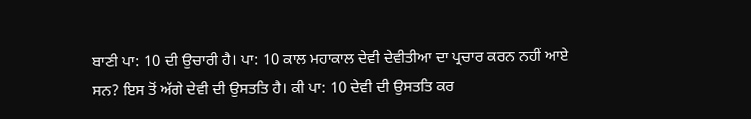ਬਾਣੀ ਪਾ: 10 ਦੀ ਉਚਾਰੀ ਹੈ। ਪਾ: 10 ਕਾਲ ਮਹਾਕਾਲ ਦੇਵੀ ਦੇਵੀਤੀਆ ਦਾ ਪ੍ਰਚਾਰ ਕਰਨ ਨਹੀਂ ਆਏ ਸਨ? ਇਸ ਤੋਂ ਅੱਗੇ ਦੇਵੀ ਦੀ ਉਸਤਤਿ ਹੈ। ਕੀ ਪਾ: 10 ਦੇਵੀ ਦੀ ਉਸਤਤਿ ਕਰ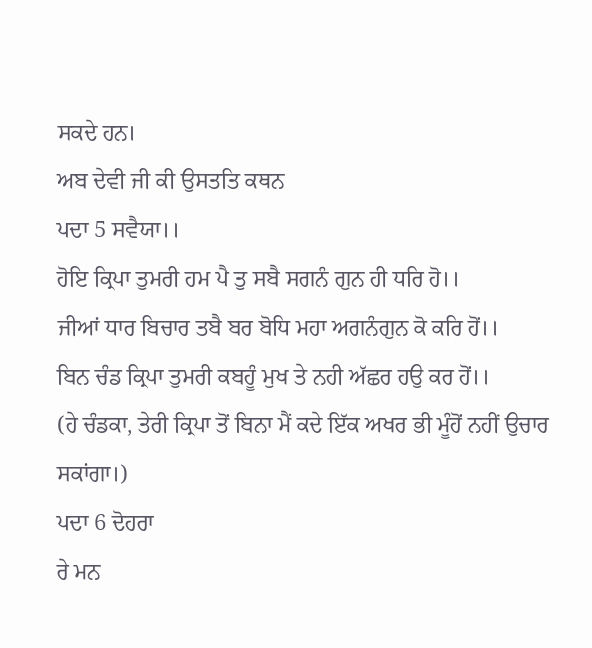ਸਕਦੇ ਹਨ।
ਅਬ ਦੇਵੀ ਜੀ ਕੀ ਉਸਤਤਿ ਕਥਨ
ਪਦਾ 5 ਸਵੈਯਾ।।
ਹੋਇ ਕ੍ਰਿਪਾ ਤੁਮਰੀ ਹਮ ਪੈ ਤੁ ਸਬੈ ਸਗਨੰ ਗੁਨ ਹੀ ਧਰਿ ਹੋ।।
ਜੀਆਂ ਧਾਰ ਬਿਚਾਰ ਤਬੈ ਬਰ ਬੋਧਿ ਮਹਾ ਅਗਨੰਗੁਨ ਕੋ ਕਰਿ ਹੋਂ।।
ਬਿਨ ਚੰਡ ਕ੍ਰਿਪਾ ਤੁਮਰੀ ਕਬਹੂੰ ਮੁਖ ਤੇ ਨਹੀ ਅੱਛਰ ਹਉ ਕਰ ਹੋਂ।।
(ਹੇ ਚੰਡਕਾ, ਤੇਰੀ ਕ੍ਰਿਪਾ ਤੋਂ ਬਿਨਾ ਮੈਂ ਕਦੇ ਇੱਕ ਅਖਰ ਭੀ ਮੂੰਹੋਂ ਨਹੀਂ ਉਚਾਰ ਸਕਾਂਗਾ।)
ਪਦਾ 6 ਦੋਹਰਾ
ਰੇ ਮਨ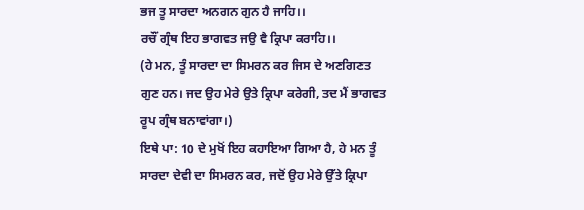ਭਜ ਤੂ ਸਾਰਦਾ ਅਨਗਨ ਗੁਨ ਹੈ ਜਾਹਿ।।
ਰਚੌਂ ਗ੍ਰੰਥ ਇਹ ਭਾਗਵਤ ਜਉ ਵੈ ਕ੍ਰਿਪਾ ਕਰਾਹਿ।।
(ਹੇ ਮਨ, ਤੂੰ ਸਾਰਦਾ ਦਾ ਸਿਮਰਨ ਕਰ ਜਿਸ ਦੇ ਅਣਗਿਣਤ ਗੁਣ ਹਨ। ਜਦ ਉਹ ਮੇਰੇ ਉਤੇ ਕ੍ਰਿਪਾ ਕਰੇਗੀ, ਤਦ ਮੈਂ ਭਾਗਵਤ ਰੂਪ ਗ੍ਰੰਥ ਬਨਾਵਾਂਗਾ।)
ਇਥੇ ਪਾ: 10 ਦੇ ਮੁਖੋਂ ਇਹ ਕਹਾਇਆ ਗਿਆ ਹੈ, ਹੇ ਮਨ ਤੂੰ ਸਾਰਦਾ ਦੇਵੀ ਦਾ ਸਿਮਰਨ ਕਰ, ਜਦੋਂ ਉਹ ਮੇਰੇ ਉੱਤੇ ਕ੍ਰਿਪਾ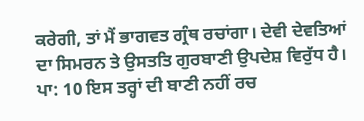ਕਰੇਗੀ, ਤਾਂ ਮੈਂ ਭਾਗਵਤ ਗ੍ਰੰਥ ਰਚਾਂਗਾ। ਦੇਵੀ ਦੇਵਤਿਆਂ ਦਾ ਸਿਮਰਨ ਤੇ ਉਸਤਤਿ ਗੁਰਬਾਣੀ ਉਪਦੇਸ਼ ਵਿਰੁੱਧ ਹੈ। ਪਾ: 10 ਇਸ ਤਰ੍ਹਾਂ ਦੀ ਬਾਣੀ ਨਹੀਂ ਰਚ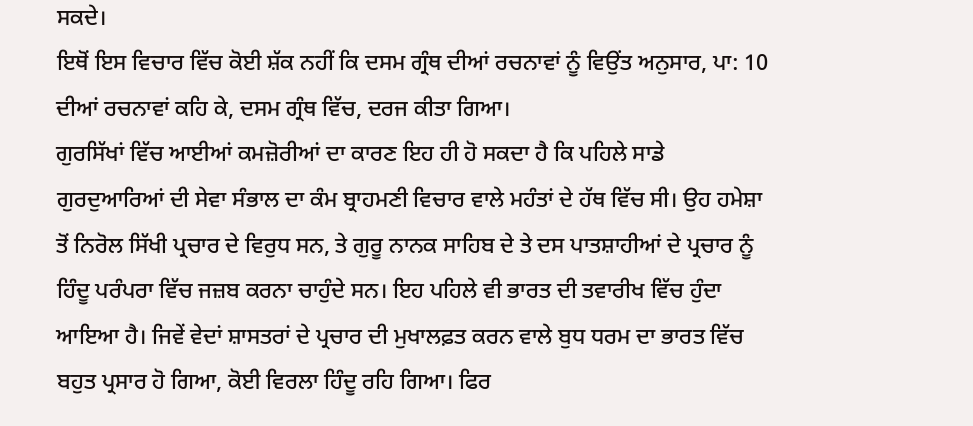ਸਕਦੇ।
ਇਥੋਂ ਇਸ ਵਿਚਾਰ ਵਿੱਚ ਕੋਈ ਸ਼ੱਕ ਨਹੀਂ ਕਿ ਦਸਮ ਗ੍ਰੰਥ ਦੀਆਂ ਰਚਨਾਵਾਂ ਨੂੰ ਵਿਉਂਤ ਅਨੁਸਾਰ, ਪਾ: 10 ਦੀਆਂ ਰਚਨਾਵਾਂ ਕਹਿ ਕੇ, ਦਸਮ ਗ੍ਰੰਥ ਵਿੱਚ, ਦਰਜ ਕੀਤਾ ਗਿਆ।
ਗੁਰਸਿੱਖਾਂ ਵਿੱਚ ਆਈਆਂ ਕਮਜ਼ੋਰੀਆਂ ਦਾ ਕਾਰਣ ਇਹ ਹੀ ਹੋ ਸਕਦਾ ਹੈ ਕਿ ਪਹਿਲੇ ਸਾਡੇ ਗੁਰਦੁਆਰਿਆਂ ਦੀ ਸੇਵਾ ਸੰਭਾਲ ਦਾ ਕੰਮ ਬ੍ਰਾਹਮਣੀ ਵਿਚਾਰ ਵਾਲੇ ਮਹੰਤਾਂ ਦੇ ਹੱਥ ਵਿੱਚ ਸੀ। ਉਹ ਹਮੇਸ਼ਾ ਤੋਂ ਨਿਰੋਲ ਸਿੱਖੀ ਪ੍ਰਚਾਰ ਦੇ ਵਿਰੁਧ ਸਨ, ਤੇ ਗੁਰੂ ਨਾਨਕ ਸਾਹਿਬ ਦੇ ਤੇ ਦਸ ਪਾਤਸ਼ਾਹੀਆਂ ਦੇ ਪ੍ਰਚਾਰ ਨੂੰ ਹਿੰਦੂ ਪਰੰਪਰਾ ਵਿੱਚ ਜਜ਼ਬ ਕਰਨਾ ਚਾਹੁੰਦੇ ਸਨ। ਇਹ ਪਹਿਲੇ ਵੀ ਭਾਰਤ ਦੀ ਤਵਾਰੀਖ ਵਿੱਚ ਹੁੰਦਾ ਆਇਆ ਹੈ। ਜਿਵੇਂ ਵੇਦਾਂ ਸ਼ਾਸਤਰਾਂ ਦੇ ਪ੍ਰਚਾਰ ਦੀ ਮੁਖਾਲਫ਼ਤ ਕਰਨ ਵਾਲੇ ਬੁਧ ਧਰਮ ਦਾ ਭਾਰਤ ਵਿੱਚ ਬਹੁਤ ਪ੍ਰਸਾਰ ਹੋ ਗਿਆ, ਕੋਈ ਵਿਰਲਾ ਹਿੰਦੂ ਰਹਿ ਗਿਆ। ਫਿਰ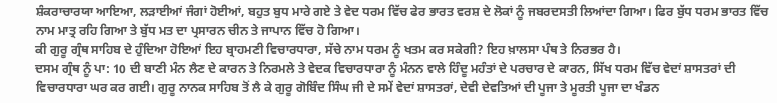ਸ਼ੰਕਰਾਚਾਰਯਾ ਆਇਆ, ਲੜਾਈਆਂ ਜੰਗਾਂ ਹੋਈਆਂ, ਬਹੁਤ ਬੁਧ ਮਾਰੇ ਗਏ ਤੇ ਵੇਦ ਧਰਮ ਵਿੱਚ ਫੇਰ ਭਾਰਤ ਵਰਸ਼ ਦੇ ਲੋਕਾਂ ਨੂੰ ਜਬਰਦਸਤੀ ਲਿਆਂਦਾ ਗਿਆ। ਫਿਰ ਬੁੱਧ ਧਰਮ ਭਾਰਤ ਵਿੱਚ ਨਾਮ ਮਾਤ੍ਰ ਰਹਿ ਗਿਆ ਤੇ ਬੁੱਧ ਮਤ ਦਾ ਪ੍ਰਸਾਰਨ ਚੀਨ ਤੇ ਜਾਪਾਨ ਵਿੱਚ ਹੋ ਗਿਆ।
ਕੀ ਗੁਰੂ ਗ੍ਰੰਥ ਸਾਹਿਬ ਦੇ ਹੁੰਦਿਆ ਹੋਇਆਂ ਇਹ ਬ੍ਰਾਹਮਣੀ ਵਿਚਾਰਧਾਰਾ, ਸੱਚੇ ਨਾਮ ਧਰਮ ਨੂੰ ਖਤਮ ਕਰ ਸਕੇਗੀ? ਇਹ ਖ਼ਾਲਸਾ ਪੰਥ ਤੇ ਨਿਰਭਰ ਹੈ।
ਦਸਮ ਗ੍ਰੰਥ ਨੂੰ ਪਾ: 10 ਦੀ ਬਾਣੀ ਮੰਨ ਲੈਣ ਦੇ ਕਾਰਨ ਤੇ ਨਿਰਮਲੇ ਤੇ ਵੇਦਕ ਵਿਚਾਰਧਾਰਾ ਨੂੰ ਮੰਨਨ ਵਾਲੇ ਹਿੰਦੂ ਮਹੰਤਾਂ ਦੇ ਪਰਚਾਰ ਦੇ ਕਾਰਨ, ਸਿੱਖ ਧਰਮ ਵਿੱਚ ਵੇਦਾਂ ਸ਼ਾਸਤਰਾਂ ਦੀ ਵਿਚਾਰਧਾਰਾ ਘਰ ਕਰ ਗਈ। ਗੁਰੂ ਨਾਨਕ ਸਾਹਿਬ ਤੋਂ ਲੈ ਕੇ ਗੁਰੂ ਗੋਬਿੰਦ ਸਿੰਘ ਜੀ ਦੇ ਸਮੇਂ ਵੇਦਾਂ ਸ਼ਾਸਤਰਾਂ, ਦੇਵੀ ਦੇਵਤਿਆਂ ਦੀ ਪੂਜਾ ਤੇ ਮੂਰਤੀ ਪੂਜਾ ਦਾ ਖੰਡਨ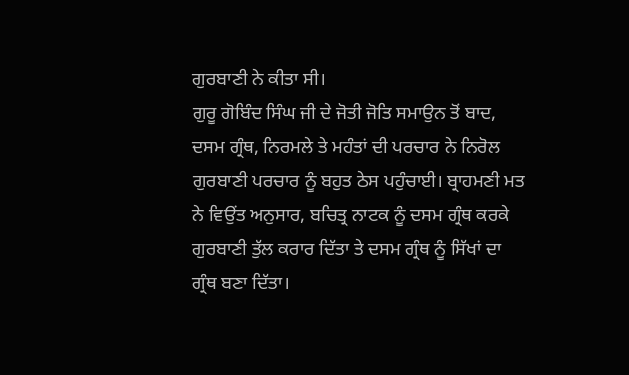ਗੁਰਬਾਣੀ ਨੇ ਕੀਤਾ ਸੀ।
ਗੁਰੂ ਗੋਬਿੰਦ ਸਿੰਘ ਜੀ ਦੇ ਜੋਤੀ ਜੋਤਿ ਸਮਾਉਨ ਤੋਂ ਬਾਦ, ਦਸਮ ਗ੍ਰੰਥ, ਨਿਰਮਲੇ ਤੇ ਮਹੰਤਾਂ ਦੀ ਪਰਚਾਰ ਨੇ ਨਿਰੋਲ ਗੁਰਬਾਣੀ ਪਰਚਾਰ ਨੂੰ ਬਹੁਤ ਠੇਸ ਪਹੁੰਚਾਈ। ਬ੍ਰਾਹਮਣੀ ਮਤ ਨੇ ਵਿਉਂਤ ਅਨੁਸਾਰ, ਬਚਿਤ੍ਰ ਨਾਟਕ ਨੂੰ ਦਸਮ ਗ੍ਰੰਥ ਕਰਕੇ ਗੁਰਬਾਣੀ ਤੁੱਲ ਕਰਾਰ ਦਿੱਤਾ ਤੇ ਦਸਮ ਗ੍ਰੰਥ ਨੂੰ ਸਿੱਖਾਂ ਦਾ ਗ੍ਰੰਥ ਬਣਾ ਦਿੱਤਾ।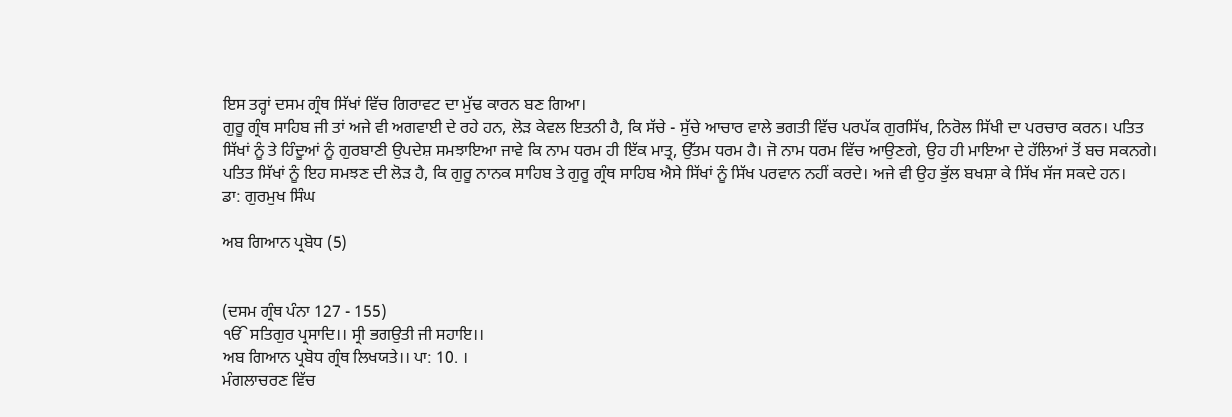ਇਸ ਤਰ੍ਹਾਂ ਦਸਮ ਗ੍ਰੰਥ ਸਿੱਖਾਂ ਵਿੱਚ ਗਿਰਾਵਟ ਦਾ ਮੁੱਢ ਕਾਰਨ ਬਣ ਗਿਆ।
ਗੁਰੂ ਗ੍ਰੰਥ ਸਾਹਿਬ ਜੀ ਤਾਂ ਅਜੇ ਵੀ ਅਗਵਾਈ ਦੇ ਰਹੇ ਹਨ, ਲੋੜ ਕੇਵਲ ਇਤਨੀ ਹੈ, ਕਿ ਸੱਚੇ - ਸੁੱਚੇ ਆਚਾਰ ਵਾਲੇ ਭਗਤੀ ਵਿੱਚ ਪਰਪੱਕ ਗੁਰਸਿੱਖ, ਨਿਰੋਲ ਸਿੱਖੀ ਦਾ ਪਰਚਾਰ ਕਰਨ। ਪਤਿਤ ਸਿੱਖਾਂ ਨੂੰ ਤੇ ਹਿੰਦੂਆਂ ਨੂੰ ਗੁਰਬਾਣੀ ਉਪਦੇਸ਼ ਸਮਝਾਇਆ ਜਾਵੇ ਕਿ ਨਾਮ ਧਰਮ ਹੀ ਇੱਕ ਮਾਤ੍ਰ, ਉੱਤਮ ਧਰਮ ਹੈ। ਜੋ ਨਾਮ ਧਰਮ ਵਿੱਚ ਆਉਣਗੇ, ਉਹ ਹੀ ਮਾਇਆ ਦੇ ਹੱਲਿਆਂ ਤੋਂ ਬਚ ਸਕਨਗੇ। ਪਤਿਤ ਸਿੱਖਾਂ ਨੂੰ ਇਹ ਸਮਝਣ ਦੀ ਲੋੜ ਹੈ, ਕਿ ਗੁਰੂ ਨਾਨਕ ਸਾਹਿਬ ਤੇ ਗੁਰੂ ਗ੍ਰੰਥ ਸਾਹਿਬ ਐਸੇ ਸਿੱਖਾਂ ਨੂੰ ਸਿੱਖ ਪਰਵਾਨ ਨਹੀਂ ਕਰਦੇ। ਅਜੇ ਵੀ ਉਹ ਭੁੱਲ ਬਖਸ਼ਾ ਕੇ ਸਿੱਖ ਸੱਜ ਸਕਦੇ ਹਨ।
ਡਾ: ਗੁਰਮੁਖ ਸਿੰਘ

ਅਬ ਗਿਆਨ ਪ੍ਰਬੋਧ (5)


(ਦਸਮ ਗ੍ਰੰਥ ਪੰਨਾ 127 - 155)
ੴ ਸਤਿਗੁਰ ਪ੍ਰਸਾਦਿ।। ਸ੍ਰੀ ਭਗਉਤੀ ਜੀ ਸਹਾਇ।।
ਅਬ ਗਿਆਨ ਪ੍ਰਬੋਧ ਗ੍ਰੰਥ ਲਿਖਯਤੇ।। ਪਾ: 10. ।
ਮੰਗਲਾਚਰਣ ਵਿੱਚ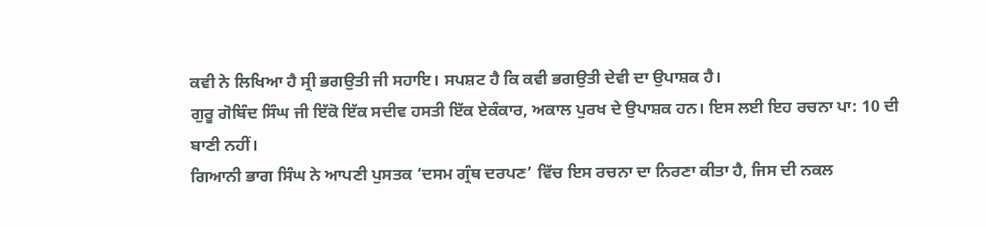ਕਵੀ ਨੇ ਲਿਖਿਆ ਹੈ ਸ੍ਰੀ ਭਗਉਤੀ ਜੀ ਸਹਾਇ। ਸਪਸ਼ਟ ਹੈ ਕਿ ਕਵੀ ਭਗਉਤੀ ਦੇਵੀ ਦਾ ਉਪਾਸ਼ਕ ਹੈ।
ਗੁਰੂ ਗੋਬਿੰਦ ਸਿੰਘ ਜੀ ਇੱਕੋ ਇੱਕ ਸਦੀਵ ਹਸਤੀ ਇੱਕ ਏਕੰਕਾਰ, ਅਕਾਲ ਪੁਰਖ ਦੇ ਉਪਾਸ਼ਕ ਹਨ। ਇਸ ਲਈ ਇਹ ਰਚਨਾ ਪਾ: 10 ਦੀ ਬਾਣੀ ਨਹੀਂ।
ਗਿਆਨੀ ਭਾਗ ਸਿੰਘ ਨੇ ਆਪਣੀ ਪੁਸਤਕ ‘ਦਸਮ ਗ੍ਰੰਥ ਦਰਪਣ’ ਵਿੱਚ ਇਸ ਰਚਨਾ ਦਾ ਨਿਰਣਾ ਕੀਤਾ ਹੈ, ਜਿਸ ਦੀ ਨਕਲ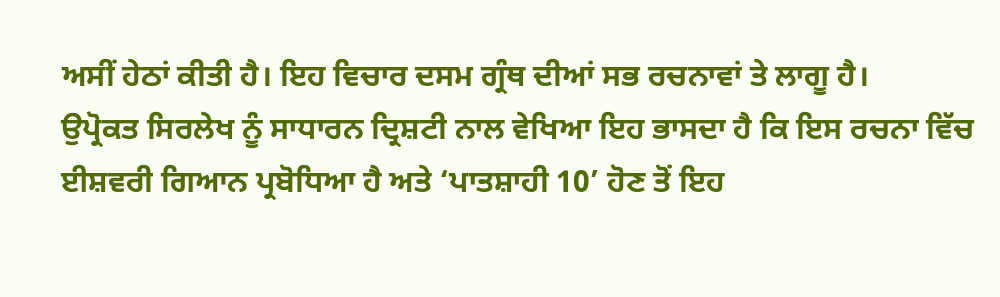ਅਸੀਂ ਹੇਠਾਂ ਕੀਤੀ ਹੈ। ਇਹ ਵਿਚਾਰ ਦਸਮ ਗ੍ਰੰਥ ਦੀਆਂ ਸਭ ਰਚਨਾਵਾਂ ਤੇ ਲਾਗੂ ਹੈ।
ਉਪ੍ਰੋਕਤ ਸਿਰਲੇਖ ਨੂੰ ਸਾਧਾਰਨ ਦ੍ਰਿਸ਼ਟੀ ਨਾਲ ਵੇਖਿਆ ਇਹ ਭਾਸਦਾ ਹੈ ਕਿ ਇਸ ਰਚਨਾ ਵਿੱਚ ਈਸ਼ਵਰੀ ਗਿਆਨ ਪ੍ਰਬੋਧਿਆ ਹੈ ਅਤੇ ‘ਪਾਤਸ਼ਾਹੀ 10’ ਹੋਣ ਤੋਂ ਇਹ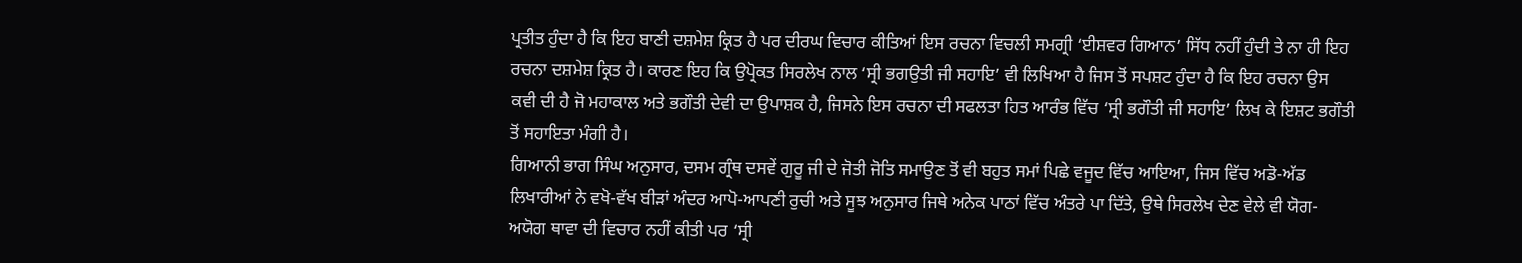ਪ੍ਰਤੀਤ ਹੁੰਦਾ ਹੈ ਕਿ ਇਹ ਬਾਣੀ ਦਸ਼ਮੇਸ਼ ਕ੍ਰਿਤ ਹੈ ਪਰ ਦੀਰਘ ਵਿਚਾਰ ਕੀਤਿਆਂ ਇਸ ਰਚਨਾ ਵਿਚਲੀ ਸਮਗ੍ਰੀ ‘ਈਸ਼ਵਰ ਗਿਆਨ’ ਸਿੱਧ ਨਹੀਂ ਹੁੰਦੀ ਤੇ ਨਾ ਹੀ ਇਹ ਰਚਨਾ ਦਸ਼ਮੇਸ਼ ਕ੍ਰਿਤ ਹੈ। ਕਾਰਣ ਇਹ ਕਿ ਉਪ੍ਰੋਕਤ ਸਿਰਲੇਖ ਨਾਲ ‘ਸ੍ਰੀ ਭਗਉਤੀ ਜੀ ਸਹਾਇ’ ਵੀ ਲਿਖਿਆ ਹੈ ਜਿਸ ਤੋਂ ਸਪਸ਼ਟ ਹੁੰਦਾ ਹੈ ਕਿ ਇਹ ਰਚਨਾ ਉਸ ਕਵੀ ਦੀ ਹੈ ਜੋ ਮਹਾਕਾਲ ਅਤੇ ਭਗੌਤੀ ਦੇਵੀ ਦਾ ਉਪਾਸ਼ਕ ਹੈ, ਜਿਸਨੇ ਇਸ ਰਚਨਾ ਦੀ ਸਫਲਤਾ ਹਿਤ ਆਰੰਭ ਵਿੱਚ ‘ਸ੍ਰੀ ਭਗੌਤੀ ਜੀ ਸਹਾਇ’ ਲਿਖ ਕੇ ਇਸ਼ਟ ਭਗੌਤੀ ਤੋਂ ਸਹਾਇਤਾ ਮੰਗੀ ਹੈ।
ਗਿਆਨੀ ਭਾਗ ਸਿੰਘ ਅਨੁਸਾਰ, ਦਸਮ ਗ੍ਰੰਥ ਦਸਵੇਂ ਗੁਰੂ ਜੀ ਦੇ ਜੋਤੀ ਜੋਤਿ ਸਮਾਉਣ ਤੋਂ ਵੀ ਬਹੁਤ ਸਮਾਂ ਪਿਛੇ ਵਜੂਦ ਵਿੱਚ ਆਇਆ, ਜਿਸ ਵਿੱਚ ਅਡੋ-ਅੱਡ ਲਿਖਾਰੀਆਂ ਨੇ ਵਖੋ-ਵੱਖ ਬੀੜਾਂ ਅੰਦਰ ਆਪੋ-ਆਪਣੀ ਰੁਚੀ ਅਤੇ ਸੂਝ ਅਨੁਸਾਰ ਜਿਥੇ ਅਨੇਕ ਪਾਠਾਂ ਵਿੱਚ ਅੰਤਰੇ ਪਾ ਦਿੱਤੇ, ਉਥੇ ਸਿਰਲੇਖ ਦੇਣ ਵੇਲੇ ਵੀ ਯੋਗ-ਅਯੋਗ ਥਾਵਾ ਦੀ ਵਿਚਾਰ ਨਹੀਂ ਕੀਤੀ ਪਰ ‘ਸ੍ਰੀ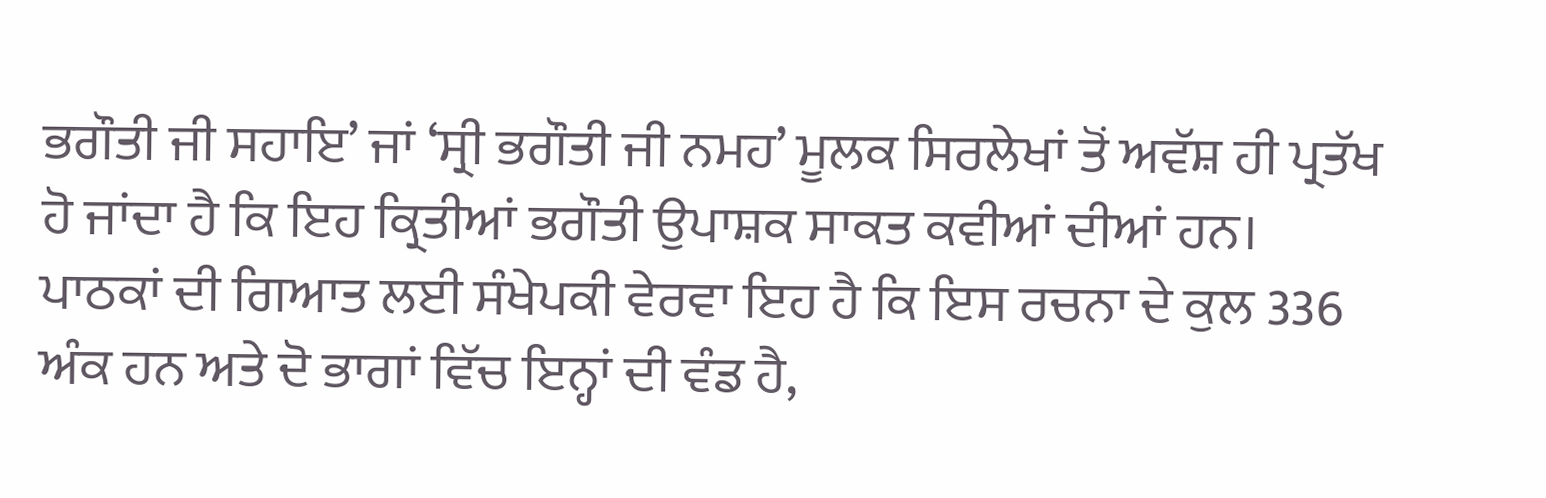ਭਗੌਤੀ ਜੀ ਸਹਾਇ’ ਜਾਂ ‘ਸ੍ਰੀ ਭਗੌਤੀ ਜੀ ਨਮਹ’ ਮੂਲਕ ਸਿਰਲੇਖਾਂ ਤੋਂ ਅਵੱਸ਼ ਹੀ ਪ੍ਰਤੱਖ ਹੋ ਜਾਂਦਾ ਹੈ ਕਿ ਇਹ ਕ੍ਰਿਤੀਆਂ ਭਗੌਤੀ ਉਪਾਸ਼ਕ ਸਾਕਤ ਕਵੀਆਂ ਦੀਆਂ ਹਨ।
ਪਾਠਕਾਂ ਦੀ ਗਿਆਤ ਲਈ ਸੰਖੇਪਕੀ ਵੇਰਵਾ ਇਹ ਹੈ ਕਿ ਇਸ ਰਚਨਾ ਦੇ ਕੁਲ 336 ਅੰਕ ਹਨ ਅਤੇ ਦੋ ਭਾਗਾਂ ਵਿੱਚ ਇਨ੍ਹਾਂ ਦੀ ਵੰਡ ਹੈ,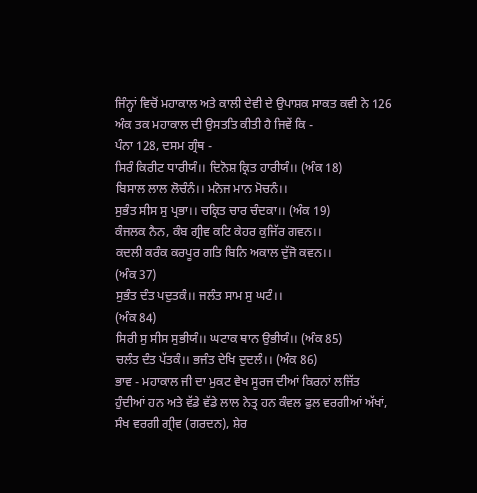ਜਿੰਨ੍ਹਾਂ ਵਿਚੋਂ ਮਹਾਕਾਲ ਅਤੇ ਕਾਲੀ ਦੇਵੀ ਦੇ ਉਪਾਸ਼ਕ ਸਾਕਤ ਕਵੀ ਨੇ 126 ਅੰਕ ਤਕ ਮਹਾਕਾਲ ਦੀ ਉਸਤਤਿ ਕੀਤੀ ਹੈ ਜਿਵੇਂ ਕਿ -
ਪੰਨਾ 128, ਦਸਮ ਗ੍ਰੰਥ -
ਸਿਰੰ ਕਿਰੀਟ ਧਾਰੀਯੰ।। ਦਿਨੋਸ਼ ਕ੍ਰਿਤ ਹਾਰੀਯੰ।। (ਅੰਕ 18)
ਬਿਸਾਲ ਲਾਲ ਲੋਚੰਨੰ।। ਮਨੋਜ ਮਾਨ ਮੋਚਨੰ।।
ਸੁਭੰਤ ਸੀਸ ਸੁ ਪ੍ਰਭਾ।। ਚਕ੍ਰਿਤ ਚਾਰ ਚੰਦਕਾ।। (ਅੰਕ 19)
ਕੰਜਲਕ ਨੈਨ, ਕੰਬ ਗ੍ਰੀਵ ਕਟਿ ਕੇਹਰ ਕੁਜਿੱਰ ਗਵਨ।।
ਕਦਲੀ ਕਰੰਕ ਕਰਪੂਰ ਗਤਿ ਬਿਨਿ ਅਕਾਲ ਦੁੱਜੋ ਕਵਨ।।
(ਅੰਕ 37)
ਸੁਭੰਤ ਦੰਤ ਪਦੁਤਕੰ।। ਜਲੰਤ ਸਾਮ ਸੁ ਘਟੰ।।
(ਅੰਕ 84)
ਸਿਰੀ ਸੁ ਸੀਸ ਸੁਭੀਯੰ।। ਘਟਾਕ ਥਾਨ ਉਭੀਯੰ।। (ਅੰਕ 85)
ਚਲੰਤ ਦੰਤ ਪੱਤਕੰ।। ਭਜੰਤ ਦੇਖਿ ਦੁਦਲੰ।। (ਅੰਕ 86)
ਭਾਵ - ਮਹਾਕਾਲ ਜੀ ਦਾ ਮੁਕਟ ਵੇਖ ਸੂਰਜ ਦੀਆਂ ਕਿਰਨਾਂ ਲਜਿੱਤ ਹੁੰਦੀਆਂ ਹਨ ਅਤੇ ਵੱਡੇ ਵੱਡੇ ਲਾਲ ਨੇਤ੍ਰ ਹਨ ਕੰਵਲ ਫੁਲ ਵਰਗੀਆਂ ਅੱਖਾਂ, ਸੰਖ ਵਰਗੀ ਗ੍ਰੀਵ (ਗਰਦਨ), ਸ਼ੇਰ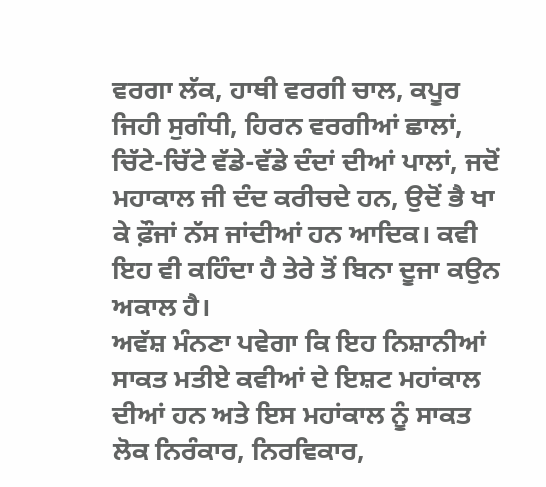ਵਰਗਾ ਲੱਕ, ਹਾਥੀ ਵਰਗੀ ਚਾਲ, ਕਪੂਰ ਜਿਹੀ ਸੁਗੰਧੀ, ਹਿਰਨ ਵਰਗੀਆਂ ਛਾਲਾਂ, ਚਿੱਟੇ-ਚਿੱਟੇ ਵੱਡੇ-ਵੱਡੇ ਦੰਦਾਂ ਦੀਆਂ ਪਾਲਾਂ, ਜਦੋਂ ਮਹਾਕਾਲ ਜੀ ਦੰਦ ਕਰੀਚਦੇ ਹਨ, ਉਦੋਂ ਭੈ ਖਾ ਕੇ ਫ਼ੌਜਾਂ ਨੱਸ ਜਾਂਦੀਆਂ ਹਨ ਆਦਿਕ। ਕਵੀ ਇਹ ਵੀ ਕਹਿੰਦਾ ਹੈ ਤੇਰੇ ਤੋਂ ਬਿਨਾ ਦੂਜਾ ਕਉਨ ਅਕਾਲ ਹੈ।
ਅਵੱਸ਼ ਮੰਨਣਾ ਪਵੇਗਾ ਕਿ ਇਹ ਨਿਸ਼ਾਨੀਆਂ ਸਾਕਤ ਮਤੀਏ ਕਵੀਆਂ ਦੇ ਇਸ਼ਟ ਮਹਾਂਕਾਲ ਦੀਆਂ ਹਨ ਅਤੇ ਇਸ ਮਹਾਂਕਾਲ ਨੂੰ ਸਾਕਤ ਲੋਕ ਨਿਰੰਕਾਰ, ਨਿਰਵਿਕਾਰ,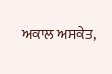ਅਕਾਲ ਅਸਕੇਤ,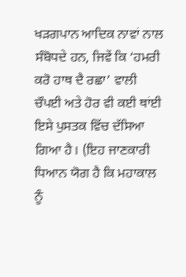ਖੜਗਪਾਨ ਆਦਿਕ ਨਾਵਾਂ ਨਾਲ ਸੰਬੋਧਦੇ ਹਨ, ਜਿਵੇਂ ਕਿ ‘ਹਮਰੀ ਕਰੋ ਹਾਥ ਦੈ ਰਛਾ’ ਵਾਲੀ ਚੌਪਈ ਅਤੇ ਹੋਰ ਵੀ ਕਈ ਥਾਂਈ ਇਸੇ ਪੁਸਤਕ ਵਿੱਚ ਦੱਸਿਆ ਗਿਆ ਹੈ। (ਇਹ ਜਾਣਕਾਰੀ ਧਿਆਨ ਯੋਗ ਹੈ ਕਿ ਮਹਾਕਾਲ ਨੂੰ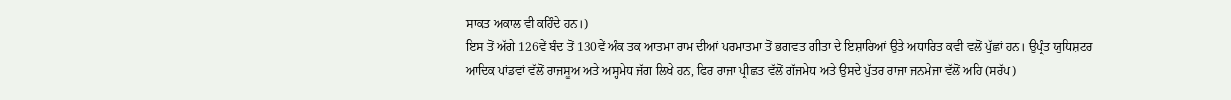ਸਾਕਤ ਅਕਾਲ ਵੀ ਕਹਿੰਦੇ ਹਨ।)
ਇਸ ਤੋਂ ਅੱਗੇ 126ਵੇਂ ਬੰਦ ਤੋਂ 130ਵੇਂ ਅੰਕ ਤਕ ਆਤਮਾ ਰਾਮ ਦੀਆਂ ਪਰਮਾਤਮਾ ਤੋਂ ਭਗਵਤ ਗੀਤਾ ਦੇ ਇਸ਼ਾਰਿਆਂ ਉਤੇ ਅਧਾਰਿਤ ਕਵੀ ਵਲੋਂ ਪੁੱਛਾਂ ਹਨ। ਉਪ੍ਰੰਤ ਯੁਧਿਸ਼ਟਰ ਆਦਿਕ ਪਾਂਡਵਾਂ ਵੱਲੋਂ ਰਾਜਸੂਅ ਅਤੇ ਅਸ੍ਹਮੇਧ ਜੱਗ ਲਿਖੇ ਹਨ, ਫਿਰ ਰਾਜਾ ਪ੍ਰੀਛਤ ਵੱਲੋਂ ਗੱਜਮੇਧ ਅਤੇ ਉਸਦੇ ਪੁੱਤਰ ਰਾਜਾ ਜਨਮੇਜਾ ਵੱਲੋਂ ਅਹਿ (ਸਰੱਪ)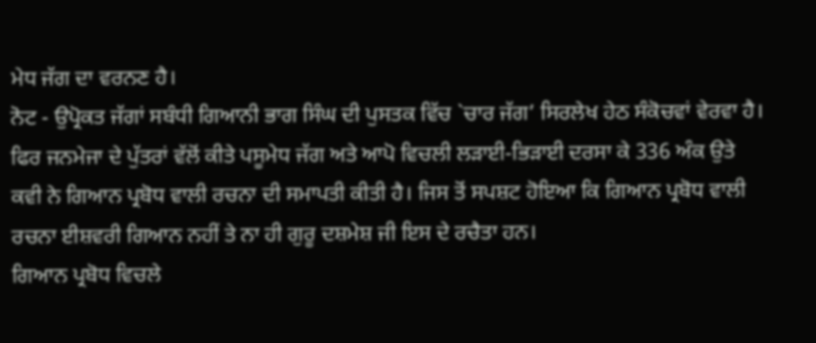ਮੇਧ ਜੱਗ ਦਾ ਵਰਨਣ ਹੈ।
ਨੋਟ - ਉਪ੍ਰੋਕਤ ਜੱਗਾਂ ਸਬੰਧੀ ਗਿਆਨੀ ਭਾਗ ਸਿੰਘ ਦੀ ਪੁਸਤਕ ਵਿੱਚ `ਚਾਰ ਜੱਗ’ ਸਿਰਲੇਖ ਹੇਠ ਸੰਕੋਚਵਾਂ ਵੇਰਵਾ ਹੈ।
ਫਿਰ ਜਨਮੇਜਾ ਦੇ ਪੁੱਤਰਾਂ ਵੱਲੋਂ ਕੀਤੇ ਪਸੂਮੇਧ ਜੱਗ ਅਤੇ ਆਪੋ ਵਿਚਲੀ ਲੜਾਈ-ਭਿੜਾਈ ਦਰਸਾ ਕੇ 336 ਅੰਕ ਉਤੇ ਕਵੀ ਨੇ ਗਿਆਨ ਪ੍ਰਬੋਧ ਵਾਲੀ ਰਚਨਾ ਦੀ ਸਮਾਪਤੀ ਕੀਤੀ ਹੈ। ਜਿਸ ਤੋਂ ਸਪਸ਼ਟ ਹੋਇਆ ਕਿ ਗਿਆਨ ਪ੍ਰਬੋਧ ਵਾਲੀ ਰਚਨਾ ਈਸ਼ਵਰੀ ਗਿਆਨ ਨਹੀਂ ਤੇ ਨਾ ਹੀ ਗੁਰੂ ਦਸ਼ਮੇਸ਼ ਜੀ ਇਸ ਦੇ ਰਚੈਤਾ ਹਨ।
ਗਿਆਨ ਪ੍ਰਬੋਧ ਵਿਚਲੇ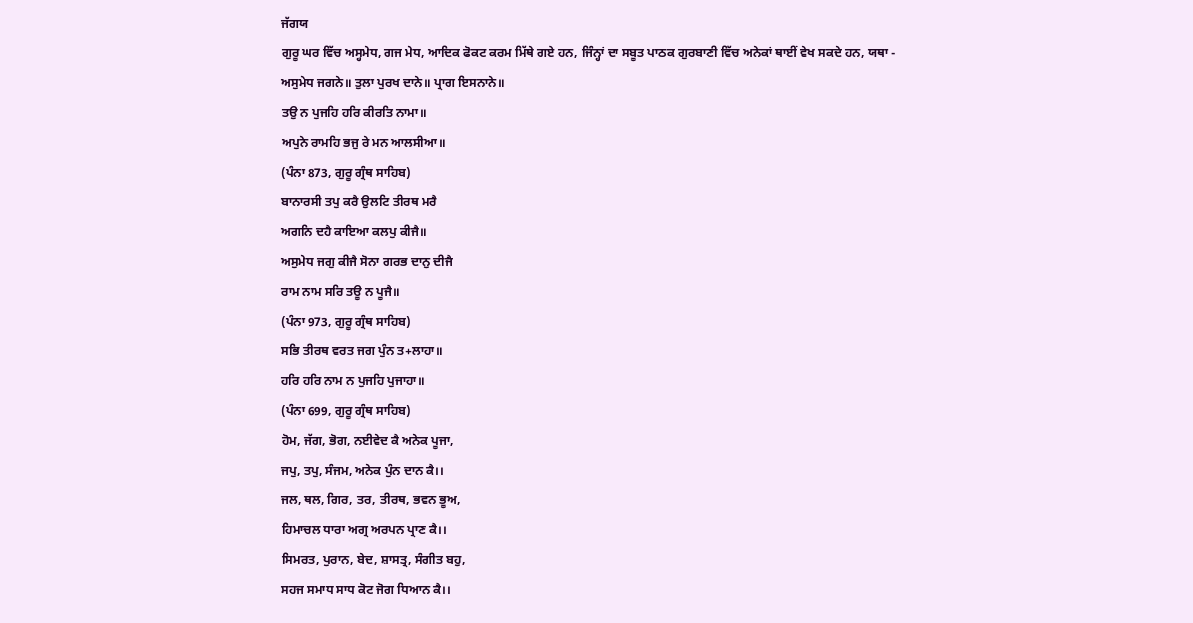ਜੱਗਯ
ਗੁਰੂ ਘਰ ਵਿੱਚ ਅਸ੍ਹਮੇਧ, ਗਜ ਮੇਧ, ਆਦਿਕ ਫੋਕਟ ਕਰਮ ਮਿੱਥੇ ਗਏ ਹਨ, ਜਿੰਨ੍ਹਾਂ ਦਾ ਸਬੂਤ ਪਾਠਕ ਗੁਰਬਾਣੀ ਵਿੱਚ ਅਨੇਕਾਂ ਥਾਈਂ ਵੇਖ ਸਕਦੇ ਹਨ, ਯਥਾ -
ਅਸੁਮੇਧ ਜਗਨੇ॥ ਤੁਲਾ ਪੁਰਖ ਦਾਨੇ॥ ਪ੍ਰਾਗ ਇਸਨਾਨੇ॥
ਤਉ ਨ ਪੁਜਹਿ ਹਰਿ ਕੀਰਤਿ ਨਾਮਾ॥
ਅਪੁਨੇ ਰਾਮਹਿ ਭਜੁ ਰੇ ਮਨ ਆਲਸੀਆ॥
(ਪੰਨਾ 873, ਗੁਰੂ ਗ੍ਰੰਥ ਸਾਹਿਬ)
ਬਾਨਾਰਸੀ ਤਪੁ ਕਰੈ ਉਲਟਿ ਤੀਰਥ ਮਰੈ
ਅਗਨਿ ਦਹੈ ਕਾਇਆ ਕਲਪੁ ਕੀਜੈ॥
ਅਸੁਮੇਧ ਜਗੁ ਕੀਜੈ ਸੋਨਾ ਗਰਭ ਦਾਨੁ ਦੀਜੈ
ਰਾਮ ਨਾਮ ਸਰਿ ਤਊ ਨ ਪੂਜੈ॥
(ਪੰਨਾ 973, ਗੁਰੂ ਗ੍ਰੰਥ ਸਾਹਿਬ)
ਸਭਿ ਤੀਰਥ ਵਰਤ ਜਗ ਪੁੰਨ ਤ+ਲਾਹਾ॥
ਹਰਿ ਹਰਿ ਨਾਮ ਨ ਪੁਜਹਿ ਪੁਜਾਹਾ॥
(ਪੰਨਾ 699, ਗੁਰੂ ਗ੍ਰੰਥ ਸਾਹਿਬ)
ਹੋਮ, ਜੱਗ, ਭੋਗ, ਨਈਵੇਦ ਕੈ ਅਨੇਕ ਪੂਜਾ,
ਜਪੁ, ਤਪੁ, ਸੰਜਮ, ਅਨੇਕ ਪੁੰਨ ਦਾਨ ਕੈ।।
ਜਲ, ਥਲ, ਗਿਰ, ਤਰ, ਤੀਰਥ, ਭਵਨ ਭੂਅ,
ਹਿਮਾਚਲ ਧਾਰਾ ਅਗ੍ਰ ਅਰਪਨ ਪ੍ਰਾਣ ਕੈ।।
ਸਿਮਰਤ, ਪੁਰਾਨ, ਬੇਦ, ਸ਼ਾਸਤ੍ਰ, ਸੰਗੀਤ ਬਹੁ,
ਸਹਜ ਸਮਾਧ ਸਾਧ ਕੋਟ ਜੋਗ ਧਿਆਨ ਕੈ।।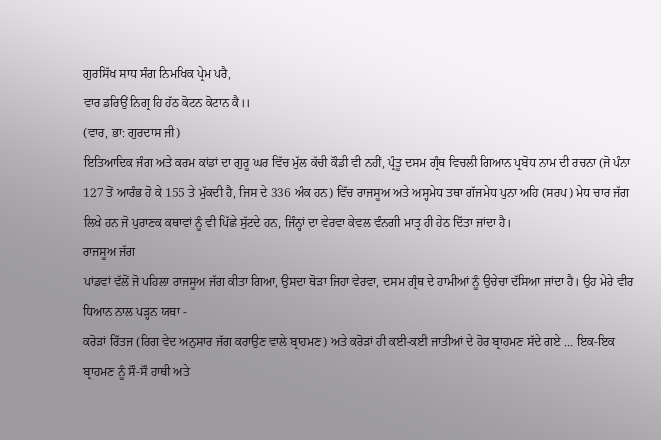ਗੁਰਸਿੱਖ ਸਾਧ ਸੰਗ ਨਿਮਖਿਕ ਪ੍ਰੇਮ ਪਰੈ,
ਵਾਰ ਡਰਿਉਂ ਨਿਗ੍ਰ ਹਿ ਹੱਠ ਕੋਟਨ ਕੋਟਾਨ ਕੈ।।
(ਵਾਰ, ਭਾ: ਗੁਰਦਾਸ ਜੀ)
ਇਤਿਆਦਿਕ ਜੰਗ ਅਤੇ ਕਰਮ ਕਾਂਡਾਂ ਦਾ ਗੁਰੂ ਘਰ ਵਿੱਚ ਮੁੱਲ ਕੱਚੀ ਕੌਡੀ ਵੀ ਨਹੀਂ, ਪ੍ਰੰਤੂ ਦਸਮ ਗ੍ਰੰਥ ਵਿਚਲੀ ਗਿਆਨ ਪ੍ਰਬੋਧ ਨਾਮ ਦੀ ਰਚਨਾ (ਜੋ ਪੰਨਾ 127 ਤੋਂ ਆਰੰਭ ਹੋ ਕੇ 155 ਤੇ ਮੁੱਕਦੀ ਹੈ, ਜਿਸ ਦੇ 336 ਅੰਕ ਹਨ) ਵਿੱਚ ਰਾਜਸੂਅ ਅਤੇ ਅਸ੍ਹਮੇਧ ਤਥਾ ਗੱਜਮੇਧ ਪੁਨਾ ਅਹਿ (ਸਰਪ) ਮੇਧ ਚਾਰ ਜੱਗ ਲਿਖੇ ਹਨ ਜੋ ਪੁਰਾਣਕ ਕਥਾਵਾਂ ਨੂੰ ਵੀ ਪਿੱਛੇ ਸੁੱਟਦੇ ਹਨ, ਜਿੰਨ੍ਹਾਂ ਦਾ ਵੇਰਵਾ ਕੇਵਲ ਵੰਨਗੀ ਮਾਤ੍ਰ ਹੀ ਹੇਠ ਦਿੱਤਾ ਜਾਂਦਾ ਹੈ।
ਰਾਜਸੂਅ ਜੱਗ
ਪਾਂਡਵਾਂ ਵੱਲੋਂ ਜੋ ਪਹਿਲਾ ਰਾਜਸੂਅ ਜੱਗ ਕੀਤਾ ਗਿਆ, ਉਸਦਾ ਥੋੜਾ ਜਿਹਾ ਵੇਰਵਾ, ਦਸਮ ਗ੍ਰੰਥ ਦੇ ਹਾਮੀਆਂ ਨੂੰ ਉਚੇਚਾ ਦੱਸਿਆ ਜਾਂਦਾ ਹੈ। ਉਹ ਮੇਰੇ ਵੀਰ ਧਿਆਨ ਨਾਲ ਪੜ੍ਹਨ ਯਥਾ -
ਕਰੋੜਾਂ ਰਿੱਤਜ (ਰਿਗ ਵੇਦ ਅਨੁਸਾਰ ਜੱਗ ਕਰਾਉਣ ਵਾਲੇ ਬ੍ਰਾਹਮਣ) ਅਤੇ ਕਰੋੜਾਂ ਹੀ ਕਈ-ਕਈ ਜਾਤੀਆਂ ਦੇ ਹੋਰ ਬ੍ਰਾਹਮਣ ਸੱਦੇ ਗਏ … ਇਕ-ਇਕ ਬ੍ਰਾਹਮਣ ਨੂੰ ਸੌ-ਸੌ ਹਾਥੀ ਅਤੇ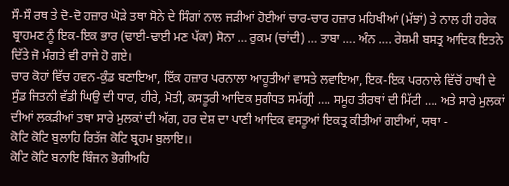ਸੌ-ਸੌ ਰਥ ਤੇ ਦੋ-ਦੋ ਹਜ਼ਾਰ ਘੋੜੇ ਤਥਾ ਸੋਨੇ ਦੇ ਸਿੰਗਾਂ ਨਾਲ ਜੜੀਆਂ ਹੋਈਆਂ ਚਾਰ-ਚਾਰ ਹਜ਼ਾਰ ਮਹਿਖੀਆਂ (ਮੱਝਾਂ) ਤੇ ਨਾਲ ਹੀ ਹਰੇਕ ਬ੍ਰਾਹਮਣ ਨੂੰ ਇਕ-ਇਕ ਭਾਰ (ਢਾਈ-ਢਾਈ ਮਣ ਪੱਕਾ) ਸੋਨਾ … ਰੁਕਮ (ਚਾਂਦੀ) … ਤਾਬਾ …. ਅੰਨ …. ਰੇਸ਼ਮੀ ਬਸਤ੍ਰ ਆਦਿਕ ਇਤਨੇ ਦਿੱਤੇ ਜੋ ਮੰਗਤੇ ਵੀ ਰਾਜੇ ਹੋ ਗਏ।
ਚਾਰ ਕੋਹਾਂ ਵਿੱਚ ਹਵਨ-ਕੁੰਡ ਬਣਾਇਆ, ਇੱਕ ਹਜ਼ਾਰ ਪਰਨਾਲਾ ਆਹੂਤੀਆਂ ਵਾਸਤੇ ਲਵਾਇਆ, ਇਕ-ਇਕ ਪਰਨਾਲੇ ਵਿੱਚੋਂ ਹਾਥੀ ਦੇ ਸੁੰਡ ਜਿਤਨੀ ਵੱਡੀ ਘਿਉ ਦੀ ਧਾਰ, ਹੀਰੇ, ਮੋਤੀ, ਕਸਤੂਰੀ ਆਦਿਕ ਸੁਗੰਧਤ ਸਮੱਗ੍ਰੀ …. ਸਮੂਹ ਤੀਰਥਾਂ ਦੀ ਮਿੱਟੀ …. ਅਤੇ ਸਾਰੇ ਮੁਲਕਾਂ ਦੀਆਂ ਲਕੜੀਆਂ ਤਥਾ ਸਾਰੇ ਮੁਲਕਾਂ ਦੀ ਅੱਗ, ਹਰ ਦੇਸ਼ ਦਾ ਪਾਣੀ ਆਦਿਕ ਵਸਤੂਆਂ ਇਕਤ੍ਰ ਕੀਤੀਆਂ ਗਈਆਂ, ਯਥਾ -
ਕੋਟਿ ਕੋਟਿ ਬੁਲਾਹਿ ਰਿਤੱਜ ਕੋਟਿ ਬ੍ਰਹਮ ਬੁਲਾਇ।।
ਕੋਟਿ ਕੋਟਿ ਬਨਾਇ ਬਿੰਜਨ ਭੋਗੀਅਹਿ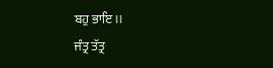ਬਹੁ ਭਾਇ।।
ਜੰਤ੍ਰ ਤੱਤ੍ਰ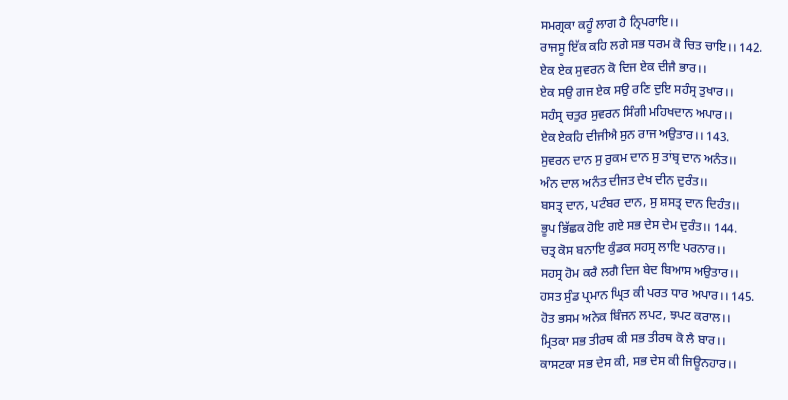ਸਮਗ੍ਰਕਾ ਕਹੂੰ ਲਾਗ ਹੈ ਨ੍ਰਿਪਰਾਇ।।
ਰਾਜਸੂ ਇੱਕ ਕਹਿ ਲਗੇ ਸਭ ਧਰਮ ਕੋ ਚਿਤ ਚਾਇ।। 142.
ਏਕ ਏਕ ਸੁਵਰਨ ਕੋ ਦਿਜ ਏਕ ਦੀਜੈ ਭਾਰ।।
ਏਕ ਸਉ ਗਜ ਏਕ ਸਉ ਰਣਿ ਦੁਇ ਸਹੰਸ੍ਰ ਤੁਖਾਰ।।
ਸਹੰਸ੍ਰ ਚਤੁਰ ਸੁਵਰਨ ਸਿੰਗੀ ਮਹਿਖਦਾਨ ਅਪਾਰ।।
ਏਕ ਏਕਹਿ ਦੀਜੀਐ ਸੁਨ ਰਾਜ ਅਉਤਾਰ।। 143.
ਸੁਵਰਨ ਦਾਨ ਸੁ ਰੁਕਮ ਦਾਨ ਸੁ ਤਾਂਬ੍ਰ ਦਾਨ ਅਨੰਤ।।
ਅੰਨ ਦਾਲ ਅਨੰਤ ਦੀਜਤ ਦੇਖ ਦੀਨ ਦੁਰੰਤ।।
ਬਸਤ੍ਰ ਦਾਨ, ਪਟੰਬਰ ਦਾਨ, ਸੁ ਸ਼ਸਤ੍ਰ ਦਾਨ ਦਿਹੰਤ।।
ਭੂਪ ਭਿੱਛਕ ਹੋਇ ਗਏ ਸਭ ਦੇਸ ਦੇਮ ਦੁਰੰਤ।। 144.
ਚਤ੍ਰ ਕੋਸ ਬਨਾਇ ਕੁੰਡਕ ਸਹਸ੍ਰ ਲਾਇ ਪਰਨਾਰ।।
ਸਹਸ੍ਰ ਹੋਮ ਕਰੈ ਲਗੈ ਦਿਜ ਬੇਦ ਬਿਆਸ ਅਉਤਾਰ।।
ਹਸਤ ਸੁੰਡ ਪ੍ਰਮਾਨ ਘ੍ਰਿਤ ਕੀ ਪਰਤ ਧਾਰ ਅਪਾਰ।। 145.
ਹੋਤ ਭਸਮ ਅਨੇਕ ਬਿੰਜਨ ਲਪਟ, ਝਪਟ ਕਰਾਲ।।
ਮ੍ਰਿਤਕਾ ਸਭ ਤੀਰਥ ਕੀ ਸਭ ਤੀਰਥ ਕੋ ਲੈ ਬਾਰ।।
ਕਾਸਟਕਾ ਸਭ ਦੇਸ ਕੀ, ਸਭ ਦੇਸ ਕੀ ਜਿਊਨਹਾਰ।।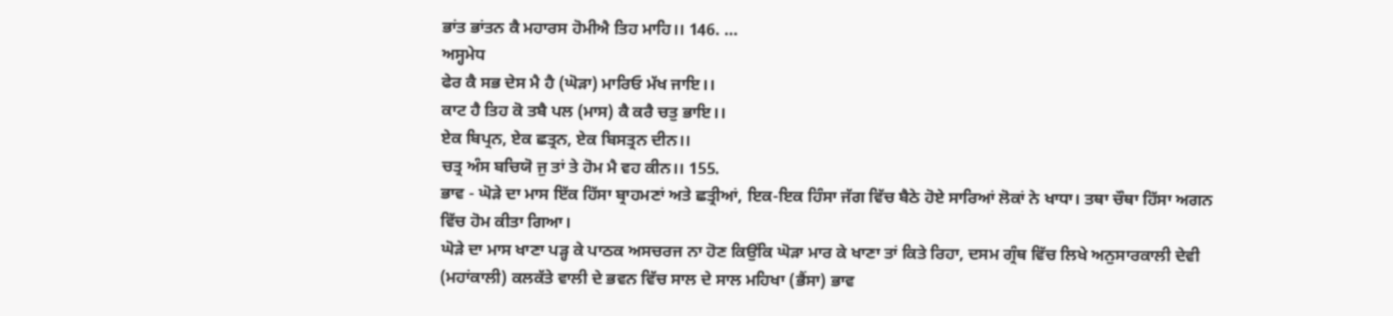ਭਾਂਤ ਭਾਂਤਨ ਕੈ ਮਹਾਰਸ ਹੋਮੀਐ ਤਿਹ ਮਾਹਿ।। 146. …
ਅਸ੍ਹਮੇਧ
ਫੇਰ ਕੈ ਸਭ ਦੇਸ ਮੈ ਹੈ (ਘੋੜਾ) ਮਾਰਿਓ ਮੱਖ ਜਾਇ।।
ਕਾਟ ਹੈ ਤਿਹ ਕੋ ਤਬੈ ਪਲ (ਮਾਸ) ਕੈ ਕਰੈ ਚਤੁ ਭਾਇ।।
ਏਕ ਬਿਪ੍ਰਨ, ਏਕ ਛਤ੍ਰਨ, ਏਕ ਬਿਸਤ੍ਰਨ ਦੀਨ।।
ਚਤ੍ਰ ਅੰਸ ਬਚਿਯੋ ਜੁ ਤਾਂ ਤੇ ਹੋਮ ਮੈ ਵਹ ਕੀਨ।। 155.
ਭਾਵ - ਘੋੜੇ ਦਾ ਮਾਸ ਇੱਕ ਹਿੱਸਾ ਬ੍ਰਾਹਮਣਾਂ ਅਤੇ ਛਤ੍ਰੀਆਂ, ਇਕ-ਇਕ ਹਿੰਸਾ ਜੱਗ ਵਿੱਚ ਬੈਠੇ ਹੋਏ ਸਾਰਿਆਂ ਲੋਕਾਂ ਨੇ ਖਾਧਾ। ਤਥਾ ਚੌਥਾ ਹਿੱਸਾ ਅਗਨ ਵਿੱਚ ਹੋਮ ਕੀਤਾ ਗਿਆ।
ਘੋੜੇ ਦਾ ਮਾਸ ਖਾਣਾ ਪੜ੍ਹ ਕੇ ਪਾਠਕ ਅਸਚਰਜ ਨਾ ਹੋਣ ਕਿਉਂਕਿ ਘੋੜਾ ਮਾਰ ਕੇ ਖਾਣਾ ਤਾਂ ਕਿਤੇ ਰਿਹਾ, ਦਸਮ ਗ੍ਰੰਥ ਵਿੱਚ ਲਿਖੇ ਅਨੁਸਾਰਕਾਲੀ ਦੇਵੀ (ਮਹਾਂਕਾਲੀ) ਕਲਕੱਤੇ ਵਾਲੀ ਦੇ ਭਵਨ ਵਿੱਚ ਸਾਲ ਦੇ ਸਾਲ ਮਹਿਖਾ (ਭੈਂਸਾ) ਭਾਵ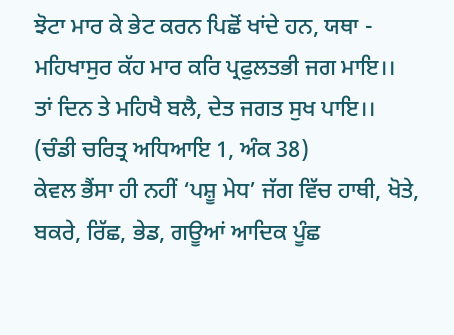ਝੋਟਾ ਮਾਰ ਕੇ ਭੇਟ ਕਰਨ ਪਿਛੋਂ ਖਾਂਦੇ ਹਨ, ਯਥਾ -
ਮਹਿਖਾਸੁਰ ਕੱਹ ਮਾਰ ਕਰਿ ਪ੍ਰਫੁਲਤਭੀ ਜਗ ਮਾਇ।।
ਤਾਂ ਦਿਨ ਤੇ ਮਹਿਖੈ ਬਲੈ, ਦੇਤ ਜਗਤ ਸੁਖ ਪਾਇ।।
(ਚੰਡੀ ਚਰਿਤ੍ਰ ਅਧਿਆਇ 1, ਅੰਕ 38)
ਕੇਵਲ ਭੈਂਸਾ ਹੀ ਨਹੀਂ ‘ਪਸ਼ੂ ਮੇਧ’ ਜੱਗ ਵਿੱਚ ਹਾਥੀ, ਖੋਤੇ, ਬਕਰੇ, ਰਿੱਛ, ਭੇਡ, ਗਊਆਂ ਆਦਿਕ ਪੂੰਛ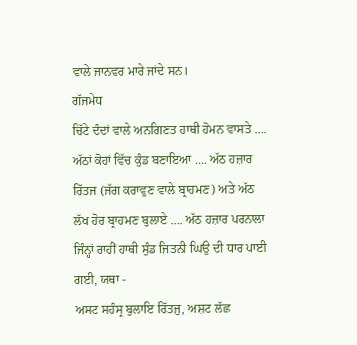ਵਾਲੇ ਜਾਨਵਰ ਮਾਰੇ ਜਾਂਦੇ ਸਨ।
ਗੱਜਮੇਧ
ਚਿੱਟੇ ਦੰਦਾਂ ਵਾਲੇ ਅਨਗਿਣਤ ਹਾਥੀ ਹੋਮਨ ਵਾਸਤੇ …. ਅੱਠਾਂ ਕੋਹਾਂ ਵਿੱਚ ਕੁੰਡ ਬਣਾਇਆ …. ਅੱਠ ਹਜ਼ਾਰ ਰਿੱਤਜ (ਜੱਗ ਕਰਾਵੁਣ ਵਾਲੇ ਬ੍ਰਾਹਮਣ) ਅਤੇ ਅੱਠ ਲੱਖ ਹੋਰ ਬ੍ਰਾਹਮਣ ਬੁਲਾਏ …. ਅੱਠ ਹਜ਼ਾਰ ਪਰਨਾਲਾ ਜਿੰਨ੍ਹਾਂ ਰਾਹੀਂ ਹਾਥੀ ਸੁੰਡ ਜਿਤਨੀ ਘਿਉ ਦੀ ਧਾਰ ਪਾਈ ਗਈ, ਯਥਾ -
ਅਸਟ ਸਹੰਸ੍ਰ ਬੁਲਾਇ ਰਿੱਤਜੁ, ਅਸ਼ਟ ਲੱਛ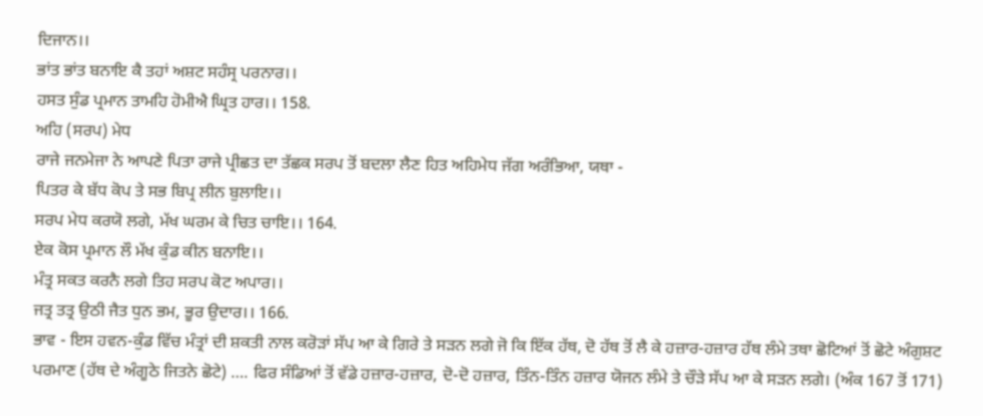ਦਿਜਾਨ।।
ਭਾਂਤ ਭਾਂਤ ਬਨਾਇ ਕੈ ਤਹਾਂ ਅਸ਼ਟ ਸਹੰਸ੍ਰ ਪਰਨਾਰ।।
ਹਸਤ ਸੁੰਡ ਪ੍ਰਮਾਨ ਤਾਮਹਿ ਹੋਮੀਐ ਘ੍ਰਿਤ ਹਾਰ।। 158.
ਅਹਿ (ਸਰਪ) ਮੇਧ
ਰਾਜੇ ਜਨਮੇਜਾ ਨੇ ਆਪਣੇ ਪਿਤਾ ਰਾਜੇ ਪ੍ਰੀਛਤ ਦਾ ਤੱਛਕ ਸਰਪ ਤੋਂ ਬਦਲਾ ਲੈਣ ਹਿਤ ਅਹਿਮੇਧ ਜੱਗ ਅਰੰਭਿਆ, ਯਥਾ -
ਪਿਤਰ ਕੇ ਬੱਧ ਕੋਪ ਤੇ ਸਭ ਬਿਪ੍ਰ ਲੀਨ ਬੁਲਾਇ।।
ਸਰਪ ਮੇਧ ਕਰਯੋ ਲਗੇ, ਮੱਖ ਘਰਮ ਕੇ ਚਿਤ ਚਾਇ।। 164.
ਏਕ ਕੋਸ ਪ੍ਰਮਾਨ ਲੌ ਮੱਖ ਕੁੰਡ ਕੀਨ ਬਨਾਇ।।
ਮੰਤ੍ਰ ਸਕਤ ਕਰਨੈ ਲਗੇ ਤਿਹ ਸਰਪ ਕੋਟ ਅਪਾਰ।।
ਜਤ੍ਰ ਤਤ੍ਰ ਉਠੀ ਜੈਤ ਧੁਨ ਭਮ, ਭੂਰ ਉਦਾਰ।। 166.
ਭਾਵ - ਇਸ ਹਵਨ-ਕੁੰਡ ਵਿੱਚ ਮੰਤ੍ਰਾਂ ਦੀ ਸ਼ਕਤੀ ਨਾਲ ਕਰੋੜਾਂ ਸੱਪ ਆ ਕੇ ਗਿਰੇ ਤੇ ਸੜਨ ਲਗੇ ਜੋ ਕਿ ਇੱਕ ਹੱਥ, ਦੋ ਹੱਥ ਤੋਂ ਲੈ ਕੇ ਹਜ਼ਾਰ-ਹਜ਼ਾਰ ਹੱਥ ਲੰਮੇ ਤਥਾ ਛੋਟਿਆਂ ਤੋਂ ਛੋਟੇ ਅੰਗੁਸ਼ਟ ਪਰਮਾਣ (ਹੱਥ ਦੇ ਅੰਗੂਠੇ ਜਿਤਨੇ ਛੋਟੇ) …. ਫਿਰ ਸੰਡਿਆਂ ਤੋਂ ਵੱਡੇ ਹਜ਼ਾਰ-ਹਜ਼ਾਰ, ਦੋ-ਦੋ ਹਜ਼ਾਰ, ਤਿੰਨ-ਤਿੰਨ ਹਜ਼ਾਰ ਯੋਜਨ ਲੰਮੇ ਤੇ ਚੌੜੇ ਸੱਪ ਆ ਕੇ ਸੜਨ ਲਗੇ। (ਅੰਕ 167 ਤੋਂ 171)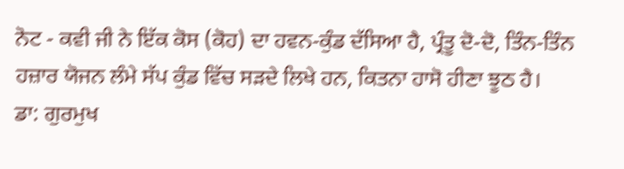ਨੋਟ - ਕਵੀ ਜੀ ਨੇ ਇੱਕ ਕੋਸ (ਕੋਹ) ਦਾ ਹਵਨ-ਕੁੰਡ ਦੱਸਿਆ ਹੈ, ਪ੍ਰੰਤੂ ਦੋ-ਦੋ, ਤਿੰਨ-ਤਿੰਨ ਹਜ਼ਾਰ ਯੋਜਨ ਲੰਮੇ ਸੱਪ ਕੁੰਡ ਵਿੱਚ ਸੜਦੇ ਲਿਖੇ ਹਨ, ਕਿਤਨਾ ਹਾਸੋ ਹੀਣਾ ਝੂਠ ਹੈ।
ਡਾ: ਗੁਰਮੁਖ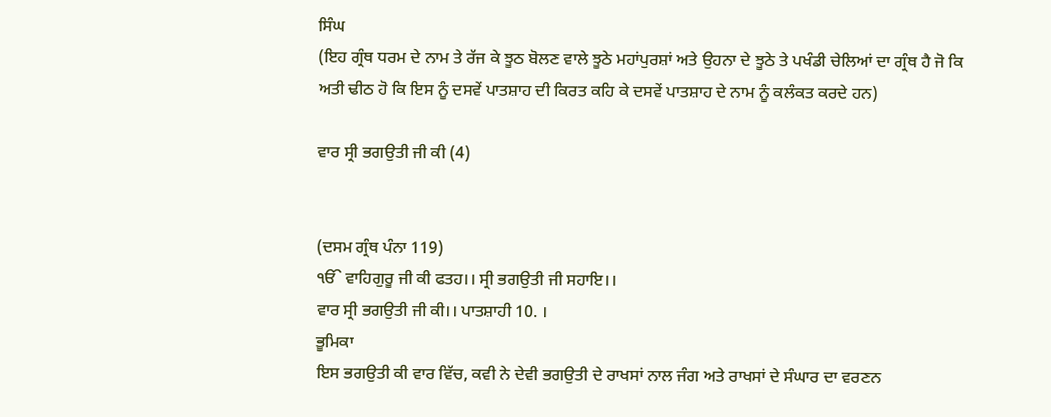ਸਿੰਘ
(ਇਹ ਗ੍ਰੰਥ ਧਰਮ ਦੇ ਨਾਮ ਤੇ ਰੱਜ ਕੇ ਝੂਠ ਬੋਲਣ ਵਾਲੇ ਝੂਠੇ ਮਹਾਂਪੁਰਸ਼ਾਂ ਅਤੇ ਉਹਨਾ ਦੇ ਝੂਠੇ ਤੇ ਪਖੰਡੀ ਚੇਲਿਆਂ ਦਾ ਗ੍ਰੰਥ ਹੈ ਜੋ ਕਿ ਅਤੀ ਢੀਠ ਹੋ ਕਿ ਇਸ ਨੂੰ ਦਸਵੇਂ ਪਾਤਸ਼ਾਹ ਦੀ ਕਿਰਤ ਕਹਿ ਕੇ ਦਸਵੇਂ ਪਾਤਸ਼ਾਹ ਦੇ ਨਾਮ ਨੂੰ ਕਲੰਕਤ ਕਰਦੇ ਹਨ)

ਵਾਰ ਸ੍ਰੀ ਭਗਉਤੀ ਜੀ ਕੀ (4)


(ਦਸਮ ਗ੍ਰੰਥ ਪੰਨਾ 119)
ੴ ਵਾਹਿਗੁਰੂ ਜੀ ਕੀ ਫਤਹ।। ਸ੍ਰੀ ਭਗਉਤੀ ਜੀ ਸਹਾਇ।।
ਵਾਰ ਸ੍ਰੀ ਭਗਉਤੀ ਜੀ ਕੀ।। ਪਾਤਸ਼ਾਹੀ 10. ।
ਭੂਮਿਕਾ
ਇਸ ਭਗਉਤੀ ਕੀ ਵਾਰ ਵਿੱਚ, ਕਵੀ ਨੇ ਦੇਵੀ ਭਗਉਤੀ ਦੇ ਰਾਖਸਾਂ ਨਾਲ ਜੰਗ ਅਤੇ ਰਾਖਸਾਂ ਦੇ ਸੰਘਾਰ ਦਾ ਵਰਣਨ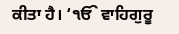ਕੀਤਾ ਹੈ। ‘ੴ ਵਾਹਿਗੁਰੂ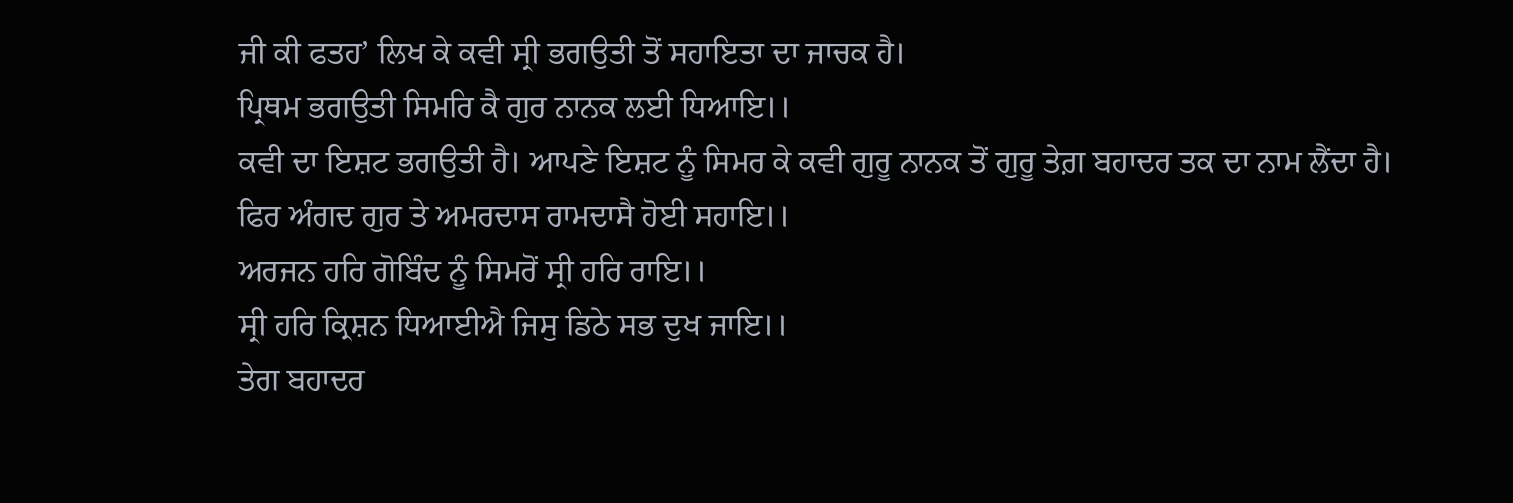ਜੀ ਕੀ ਫਤਹ’ ਲਿਖ ਕੇ ਕਵੀ ਸ੍ਰੀ ਭਗਉਤੀ ਤੋਂ ਸਹਾਇਤਾ ਦਾ ਜਾਚਕ ਹੈ।
ਪ੍ਰਿਥਮ ਭਗਉਤੀ ਸਿਮਰਿ ਕੈ ਗੁਰ ਨਾਨਕ ਲਈ ਧਿਆਇ।।
ਕਵੀ ਦਾ ਇਸ਼ਟ ਭਗਉਤੀ ਹੈ। ਆਪਣੇ ਇਸ਼ਟ ਨੂੰ ਸਿਮਰ ਕੇ ਕਵੀ ਗੁਰੂ ਨਾਨਕ ਤੋਂ ਗੁਰੂ ਤੇਗ਼ ਬਹਾਦਰ ਤਕ ਦਾ ਨਾਮ ਲੈਂਦਾ ਹੈ।
ਫਿਰ ਅੰਗਦ ਗੁਰ ਤੇ ਅਮਰਦਾਸ ਰਾਮਦਾਸੈ ਹੋਈ ਸਹਾਇ।।
ਅਰਜਨ ਹਰਿ ਗੋਬਿੰਦ ਨੂੰ ਸਿਮਰੋਂ ਸ੍ਰੀ ਹਰਿ ਰਾਇ।।
ਸ੍ਰੀ ਹਰਿ ਕ੍ਰਿਸ਼ਨ ਧਿਆਈਐ ਜਿਸੁ ਡਿਠੇ ਸਭ ਦੁਖ ਜਾਇ।।
ਤੇਗ ਬਹਾਦਰ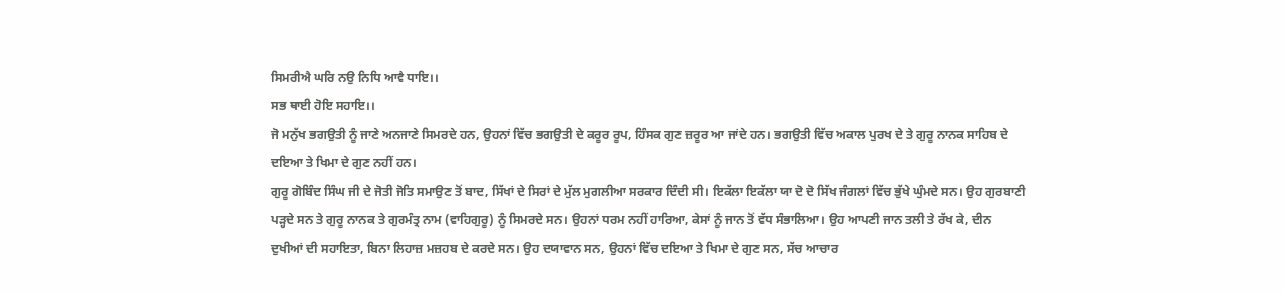ਸਿਮਰੀਐ ਘਰਿ ਨਉ ਨਿਧਿ ਆਵੈ ਧਾਇ।।
ਸਭ ਥਾਈ ਹੋਇ ਸਹਾਇ।।
ਜੋ ਮਨੁੱਖ ਭਗਉਤੀ ਨੂੰ ਜਾਣੇ ਅਨਜਾਣੇ ਸਿਮਰਦੇ ਹਨ, ਉਹਨਾਂ ਵਿੱਚ ਭਗਉਤੀ ਦੇ ਕਰੂਰ ਰੂਪ, ਹਿੰਸਕ ਗੁਣ ਜ਼ਰੂਰ ਆ ਜਾਂਦੇ ਹਨ। ਭਗਉਤੀ ਵਿੱਚ ਅਕਾਲ ਪੁਰਖ ਦੇ ਤੇ ਗੁਰੂ ਨਾਨਕ ਸਾਹਿਬ ਦੇ ਦਇਆ ਤੇ ਖਿਮਾ ਦੇ ਗੁਣ ਨਹੀਂ ਹਨ।
ਗੁਰੂ ਗੋਬਿੰਦ ਸਿੰਘ ਜੀ ਦੇ ਜੋਤੀ ਜੋਤਿ ਸਮਾਉਣ ਤੋਂ ਬਾਦ, ਸਿੱਖਾਂ ਦੇ ਸਿਰਾਂ ਦੇ ਮੁੱਲ ਮੁਗਲੀਆ ਸਰਕਾਰ ਦਿੰਦੀ ਸੀ। ਇਕੱਲਾ ਇਕੱਲਾ ਯਾ ਦੋ ਦੋ ਸਿੱਖ ਜੰਗਲਾਂ ਵਿੱਚ ਭੁੱਖੇ ਘੁੰਮਦੇ ਸਨ। ਉਹ ਗੁਰਬਾਣੀ ਪੜ੍ਹਦੇ ਸਨ ਤੇ ਗੁਰੂ ਨਾਨਕ ਤੇ ਗੁਰਮੰਤ੍ਰ ਨਾਮ (ਵਾਹਿਗੁਰੂ) ਨੂੰ ਸਿਮਰਦੇ ਸਨ। ਉਹਨਾਂ ਧਰਮ ਨਹੀਂ ਹਾਰਿਆ, ਕੇਸਾਂ ਨੂੰ ਜਾਨ ਤੋਂ ਵੱਧ ਸੰਭਾਲਿਆ। ਉਹ ਆਪਣੀ ਜਾਨ ਤਲੀ ਤੇ ਰੱਖ ਕੇ, ਦੀਨ ਦੁਖੀਆਂ ਦੀ ਸਹਾਇਤਾ, ਬਿਨਾ ਲਿਹਾਜ਼ ਮਜ਼ਹਬ ਦੇ ਕਰਦੇ ਸਨ। ਉਹ ਦਯਾਵਾਨ ਸਨ, ਉਹਨਾਂ ਵਿੱਚ ਦਇਆ ਤੇ ਖਿਮਾ ਦੇ ਗੁਣ ਸਨ, ਸੱਚ ਆਚਾਰ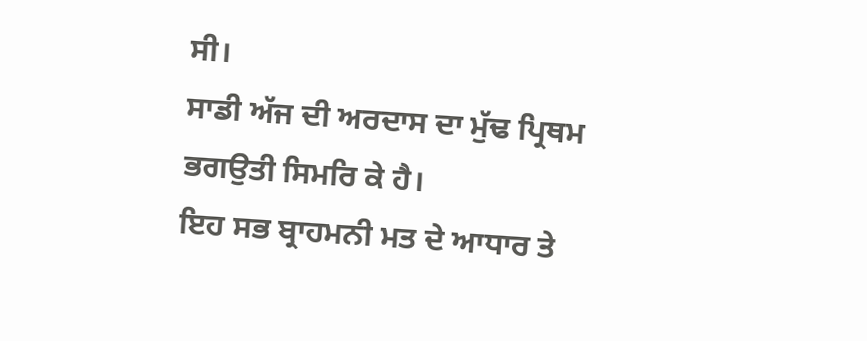ਸੀ।
ਸਾਡੀ ਅੱਜ ਦੀ ਅਰਦਾਸ ਦਾ ਮੁੱਢ ਪ੍ਰਿਥਮ ਭਗਉਤੀ ਸਿਮਰਿ ਕੇ ਹੈ।
ਇਹ ਸਭ ਬ੍ਰਾਹਮਨੀ ਮਤ ਦੇ ਆਧਾਰ ਤੇ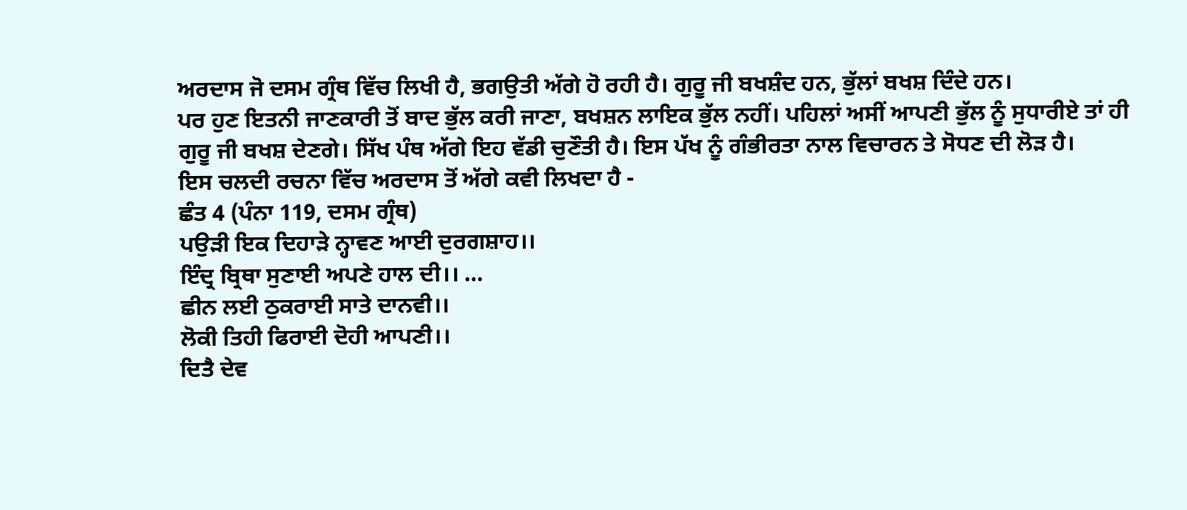ਅਰਦਾਸ ਜੋ ਦਸਮ ਗ੍ਰੰਥ ਵਿੱਚ ਲਿਖੀ ਹੈ, ਭਗਉਤੀ ਅੱਗੇ ਹੋ ਰਹੀ ਹੈ। ਗੁਰੂ ਜੀ ਬਖਸ਼ੰਦ ਹਨ, ਭੁੱਲਾਂ ਬਖਸ਼ ਦਿੰਦੇ ਹਨ।
ਪਰ ਹੁਣ ਇਤਨੀ ਜਾਣਕਾਰੀ ਤੋਂ ਬਾਦ ਭੁੱਲ ਕਰੀ ਜਾਣਾ, ਬਖਸ਼ਨ ਲਾਇਕ ਭੁੱਲ ਨਹੀਂ। ਪਹਿਲਾਂ ਅਸੀਂ ਆਪਣੀ ਭੁੱਲ ਨੂੰ ਸੁਧਾਰੀਏ ਤਾਂ ਹੀ ਗੁਰੂ ਜੀ ਬਖਸ਼ ਦੇਣਗੇ। ਸਿੱਖ ਪੰਥ ਅੱਗੇ ਇਹ ਵੱਡੀ ਚੁਣੌਤੀ ਹੈ। ਇਸ ਪੱਖ ਨੂੰ ਗੰਭੀਰਤਾ ਨਾਲ ਵਿਚਾਰਨ ਤੇ ਸੋਧਣ ਦੀ ਲੋੜ ਹੈ।
ਇਸ ਚਲਦੀ ਰਚਨਾ ਵਿੱਚ ਅਰਦਾਸ ਤੋਂ ਅੱਗੇ ਕਵੀ ਲਿਖਦਾ ਹੈ -
ਛੰਤ 4 (ਪੰਨਾ 119, ਦਸਮ ਗ੍ਰੰਥ)
ਪਉੜੀ ਇਕ ਦਿਹਾੜੇ ਨ੍ਹਾਵਣ ਆਈ ਦੁਰਗਸ਼ਾਹ।।
ਇੰਦ੍ਰ ਬ੍ਰਿਥਾ ਸੁਣਾਈ ਅਪਣੇ ਹਾਲ ਦੀ।। …
ਛੀਨ ਲਈ ਠੁਕਰਾਈ ਸਾਤੇ ਦਾਨਵੀ।।
ਲੋਕੀ ਤਿਹੀ ਫਿਰਾਈ ਦੋਹੀ ਆਪਣੀ।।
ਦਿਤੈ ਦੇਵ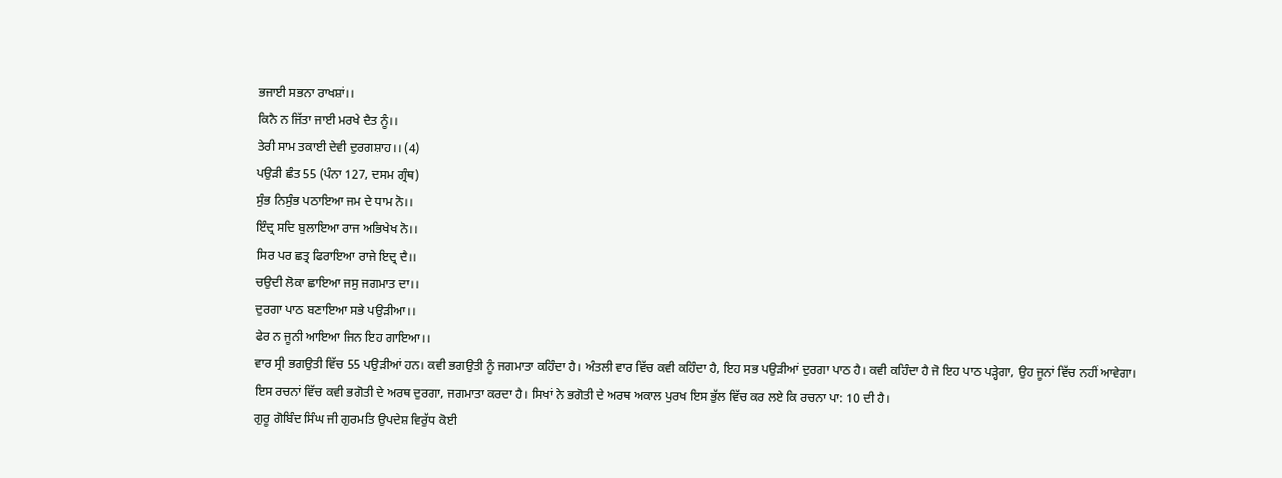ਭਜਾਈ ਸਭਨਾ ਰਾਖਸ਼ਾਂ।।
ਕਿਨੈ ਨ ਜਿੱਤਾ ਜਾਈ ਮਰਖੇ ਦੈਤ ਨੂੰ।।
ਤੇਰੀ ਸਾਮ ਤਕਾਈ ਦੇਵੀ ਦੁਰਗਸ਼ਾਹ।। (4)
ਪਉੜੀ ਛੰਤ 55 (ਪੰਨਾ 127, ਦਸਮ ਗ੍ਰੰਥ)
ਸੁੰਭ ਨਿਸੁੰਭ ਪਠਾਇਆ ਜਮ ਦੇ ਧਾਮ ਨੋ।।
ਇੰਦ੍ਰ ਸਦਿ ਬੁਲਾਇਆ ਰਾਜ ਅਭਿਖੇਖ ਨੋ।।
ਸਿਰ ਪਰ ਛਤ੍ਰ ਫਿਰਾਇਆ ਰਾਜੇ ਇਦ੍ਰ ਦੈ।।
ਚਉਦੀ ਲੋਕਾ ਛਾਇਆ ਜਸੁ ਜਗਮਾਤ ਦਾ।।
ਦੁਰਗਾ ਪਾਠ ਬਣਾਇਆ ਸਭੇ ਪਉੜੀਆ।।
ਫੇਰ ਨ ਜੂਨੀ ਆਇਆ ਜਿਨ ਇਹ ਗਾਇਆ।।
ਵਾਰ ਸ੍ਰੀ ਭਗਉਤੀ ਵਿੱਚ 55 ਪਉੜੀਆਂ ਹਨ। ਕਵੀ ਭਗਉਤੀ ਨੂੰ ਜਗਮਾਤਾ ਕਹਿੰਦਾ ਹੈ। ਅੰਤਲੀ ਵਾਰ ਵਿੱਚ ਕਵੀ ਕਹਿੰਦਾ ਹੈ, ਇਹ ਸਭ ਪਉੜੀਆਂ ਦੁਰਗਾ ਪਾਠ ਹੈ। ਕਵੀ ਕਹਿੰਦਾ ਹੈ ਜੋ ਇਹ ਪਾਠ ਪੜ੍ਹੇਗਾ, ਉਹ ਜੂਨਾਂ ਵਿੱਚ ਨਹੀਂ ਆਵੇਗਾ। ਇਸ ਰਚਨਾਂ ਵਿੱਚ ਕਵੀ ਭਗੋਤੀ ਦੇ ਅਰਥ ਦੁਰਗਾ, ਜਗਮਾਤਾ ਕਰਦਾ ਹੈ। ਸਿਖਾਂ ਨੇ ਭਗੋਤੀ ਦੇ ਅਰਥ ਅਕਾਲ ਪੁਰਖ ਇਸ ਭੁੱਲ ਵਿੱਚ ਕਰ ਲਏ ਕਿ ਰਚਨਾ ਪਾ: 10 ਦੀ ਹੈ।
ਗੁਰੂ ਗੋਬਿੰਦ ਸਿੰਘ ਜੀ ਗੁਰਮਤਿ ਉਪਦੇਸ਼ ਵਿਰੁੱਧ ਕੋਈ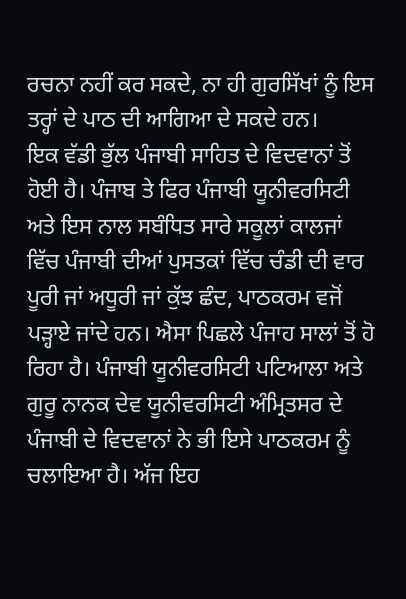ਰਚਨਾ ਨਹੀਂ ਕਰ ਸਕਦੇ, ਨਾ ਹੀ ਗੁਰਸਿੱਖਾਂ ਨੂੰ ਇਸ ਤਰ੍ਹਾਂ ਦੇ ਪਾਠ ਦੀ ਆਗਿਆ ਦੇ ਸਕਦੇ ਹਨ।
ਇਕ ਵੱਡੀ ਭੁੱਲ ਪੰਜਾਬੀ ਸਾਹਿਤ ਦੇ ਵਿਦਵਾਨਾਂ ਤੋਂ ਹੋਈ ਹੈ। ਪੰਜਾਬ ਤੇ ਫਿਰ ਪੰਜਾਬੀ ਯੂਨੀਵਰਸਿਟੀ ਅਤੇ ਇਸ ਨਾਲ ਸਬੰਧਿਤ ਸਾਰੇ ਸਕੂਲਾਂ ਕਾਲਜਾਂ ਵਿੱਚ ਪੰਜਾਬੀ ਦੀਆਂ ਪੁਸਤਕਾਂ ਵਿੱਚ ਚੰਡੀ ਦੀ ਵਾਰ ਪੂਰੀ ਜਾਂ ਅਧੂਰੀ ਜਾਂ ਕੁੱਝ ਛੰਦ, ਪਾਠਕਰਮ ਵਜੋਂ ਪੜ੍ਹਾਏ ਜਾਂਦੇ ਹਨ। ਐਸਾ ਪਿਛਲੇ ਪੰਜਾਹ ਸਾਲਾਂ ਤੋਂ ਹੋ ਰਿਹਾ ਹੈ। ਪੰਜਾਬੀ ਯੂਨੀਵਰਸਿਟੀ ਪਟਿਆਲਾ ਅਤੇ ਗੁਰੂ ਨਾਨਕ ਦੇਵ ਯੂਨੀਵਰਸਿਟੀ ਅੰਮ੍ਰਿਤਸਰ ਦੇ ਪੰਜਾਬੀ ਦੇ ਵਿਦਵਾਨਾਂ ਨੇ ਭੀ ਇਸੇ ਪਾਠਕਰਮ ਨੂੰ ਚਲਾਇਆ ਹੈ। ਅੱਜ ਇਹ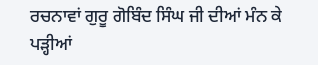ਰਚਨਾਵਾਂ ਗੁਰੂ ਗੋਬਿੰਦ ਸਿੰਘ ਜੀ ਦੀਆਂ ਮੰਨ ਕੇ ਪੜ੍ਹੀਆਂ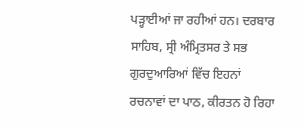ਪੜ੍ਹਾਈਆਂ ਜਾ ਰਹੀਆਂ ਹਨ। ਦਰਬਾਰ ਸਾਹਿਬ, ਸ੍ਰੀ ਅੰਮ੍ਰਿਤਸਰ ਤੇ ਸਭ ਗੁਰਦੁਆਰਿਆਂ ਵਿੱਚ ਇਹਨਾਂ ਰਚਨਾਵਾਂ ਦਾ ਪਾਠ, ਕੀਰਤਨ ਹੋ ਰਿਹਾ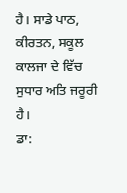ਹੈ। ਸਾਡੇ ਪਾਠ, ਕੀਰਤਨ, ਸਕੂਲ ਕਾਲਜਾ ਦੇ ਵਿੱਚ ਸੁਧਾਰ ਅਤਿ ਜਰੂਰੀ ਹੈ।
ਡਾ: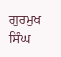ਗੁਰਮੁਖ ਸਿੰਘ